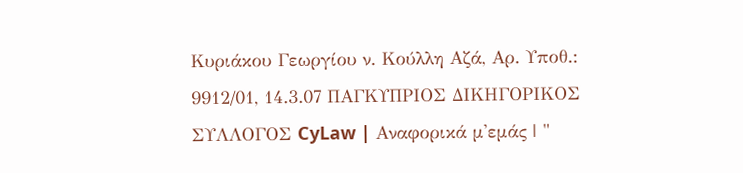Κυριάκου Γεωργίου ν. Κούλλη Αζά, Αρ. Υποθ.: 9912/01, 14.3.07 ΠΑΓΚΥΠΡΙΟΣ ΔΙΚΗΓΟΡΙΚΟΣ ΣΥΛΛΟΓΟΣ CyLaw | Αναφορικά μ'εμάς | "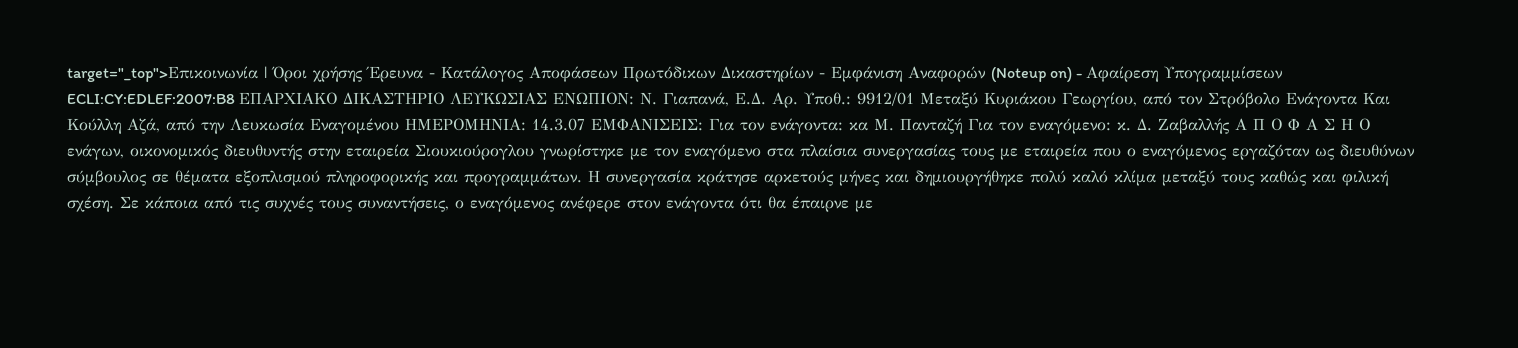target="_top">Επικοινωνία | Όροι χρήσης Έρευνα - Κατάλογος Αποφάσεων Πρωτόδικων Δικαστηρίων - Εμφάνιση Αναφορών (Noteup on) - Αφαίρεση Υπογραμμίσεων ECLI:CY:EDLEF:2007:B8 ΕΠΑΡΧΙΑΚΟ ΔΙΚΑΣΤΗΡΙΟ ΛΕΥΚΩΣΙΑΣ ΕΝΩΠΙΟΝ: Ν. Γιαπανά, Ε.Δ. Αρ. Υποθ.: 9912/01 Μεταξύ Κυριάκου Γεωργίου, από τον Στρόβολο Ενάγοντα Και Κούλλη Αζά, από την Λευκωσία Εναγομένου ΗΜΕΡΟΜΗΝΙΑ: 14.3.07 ΕΜΦΑΝΙΣΕΙΣ: Για τον ενάγοντα: κα Μ. Πανταζή Για τον εναγόμενο: κ. Δ. Ζαβαλλής Α Π Ο Φ Α Σ Η Ο ενάγων, οικονομικός διευθυντής στην εταιρεία Σιουκιούρογλου γνωρίστηκε με τον εναγόμενο στα πλαίσια συνεργασίας τους με εταιρεία που ο εναγόμενος εργαζόταν ως διευθύνων σύμβουλος σε θέματα εξοπλισμού πληροφορικής και προγραμμάτων. Η συνεργασία κράτησε αρκετούς μήνες και δημιουργήθηκε πολύ καλό κλίμα μεταξύ τους καθώς και φιλική σχέση. Σε κάποια από τις συχνές τους συναντήσεις, ο εναγόμενος ανέφερε στον ενάγοντα ότι θα έπαιρνε με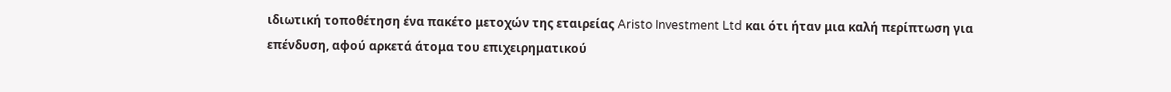ιδιωτική τοποθέτηση ένα πακέτο μετοχών της εταιρείας Aristo Investment Ltd και ότι ήταν μια καλή περίπτωση για επένδυση, αφού αρκετά άτομα του επιχειρηματικού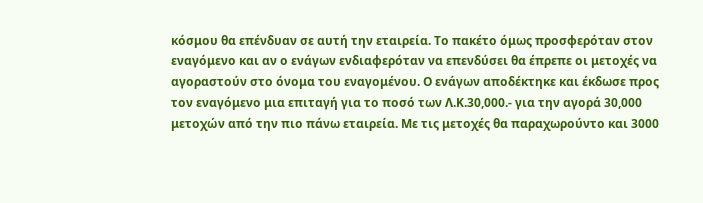κόσμου θα επένδυαν σε αυτή την εταιρεία. Το πακέτο όμως προσφερόταν στον εναγόμενο και αν ο ενάγων ενδιαφερόταν να επενδύσει θα έπρεπε οι μετοχές να αγοραστούν στο όνομα του εναγομένου. Ο ενάγων αποδέκτηκε και έκδωσε προς τον εναγόμενο μια επιταγή για το ποσό των Λ.Κ.30,000.- για την αγορά 30,000 μετοχών από την πιο πάνω εταιρεία. Με τις μετοχές θα παραχωρούντο και 3000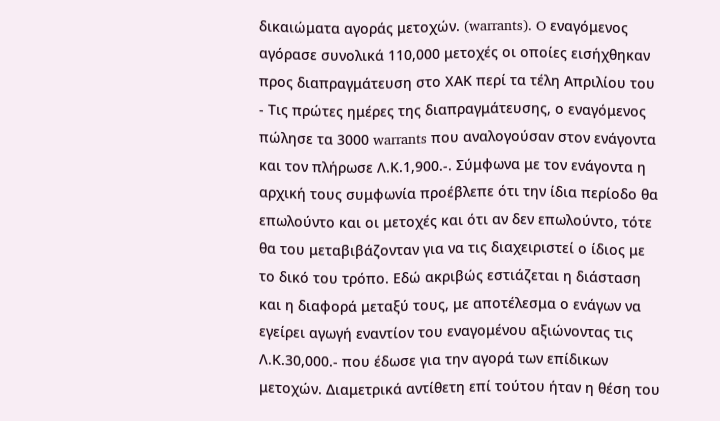δικαιώματα αγοράς μετοχών. (warrants). O εναγόμενος αγόρασε συνολικά 110,000 μετοχές οι οποίες εισήχθηκαν προς διαπραγμάτευση στο ΧΑΚ περί τα τέλη Απριλίου του
- Τις πρώτες ημέρες της διαπραγμάτευσης, ο εναγόμενος πώλησε τα 3000 warrants που αναλογούσαν στον ενάγοντα και τον πλήρωσε Λ.Κ.1,900.-. Σύμφωνα με τον ενάγοντα η αρχική τους συμφωνία προέβλεπε ότι την ίδια περίοδο θα επωλούντο και οι μετοχές και ότι αν δεν επωλούντο, τότε θα του μεταβιβάζονταν για να τις διαχειριστεί ο ίδιος με το δικό του τρόπο. Εδώ ακριβώς εστιάζεται η διάσταση και η διαφορά μεταξύ τους, με αποτέλεσμα ο ενάγων να εγείρει αγωγή εναντίον του εναγομένου αξιώνοντας τις Λ.Κ.30,000.- που έδωσε για την αγορά των επίδικων μετοχών. Διαμετρικά αντίθετη επί τούτου ήταν η θέση του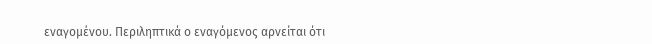εναγομένου. Περιληπτικά ο εναγόμενος αρνείται ότι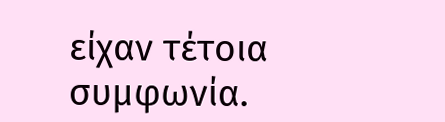είχαν τέτοια συμφωνία.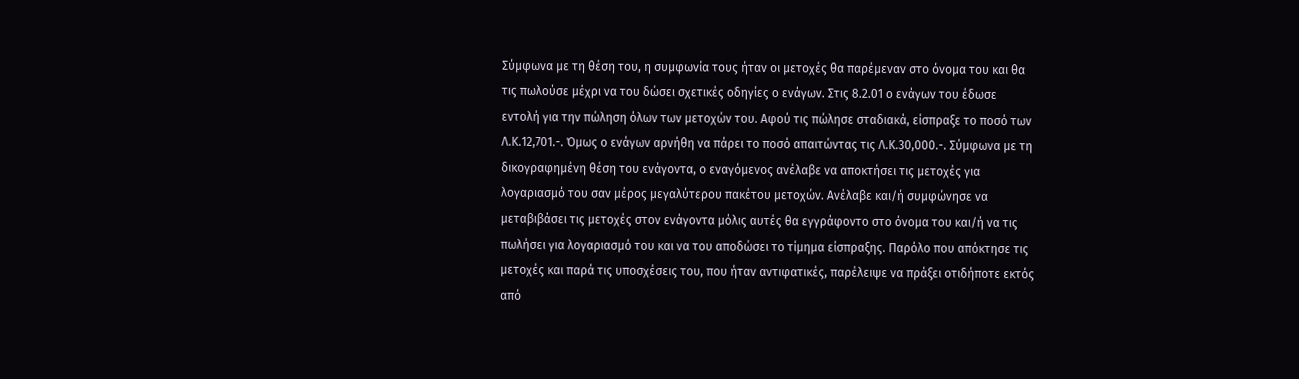Σύμφωνα με τη θέση του, η συμφωνία τους ήταν οι μετοχές θα παρέμεναν στο όνομα του και θα τις πωλούσε μέχρι να του δώσει σχετικές οδηγίες ο ενάγων. Στις 8.2.01 ο ενάγων του έδωσε εντολή για την πώληση όλων των μετοχών του. Αφού τις πώλησε σταδιακά, είσπραξε το ποσό των Λ.Κ.12,701.-. Όμως ο ενάγων αρνήθη να πάρει το ποσό απαιτώντας τις Λ.Κ.30,000.-. Σύμφωνα με τη δικογραφημένη θέση του ενάγοντα, ο εναγόμενος ανέλαβε να αποκτήσει τις μετοχές για λογαριασμό του σαν μέρος μεγαλύτερου πακέτου μετοχών. Ανέλαβε και/ή συμφώνησε να μεταβιβάσει τις μετοχές στον ενάγοντα μόλις αυτές θα εγγράφοντο στο όνομα του και/ή να τις πωλήσει για λογαριασμό του και να του αποδώσει το τίμημα είσπραξης. Παρόλο που απόκτησε τις μετοχές και παρά τις υποσχέσεις του, που ήταν αντιφατικές, παρέλειψε να πράξει οτιδήποτε εκτός από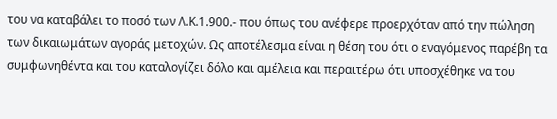του να καταβάλει το ποσό των Λ.Κ.1.900.- που όπως του ανέφερε προερχόταν από την πώληση των δικαιωμάτων αγοράς μετοχών. Ως αποτέλεσμα είναι η θέση του ότι ο εναγόμενος παρέβη τα συμφωνηθέντα και του καταλογίζει δόλο και αμέλεια και περαιτέρω ότι υποσχέθηκε να του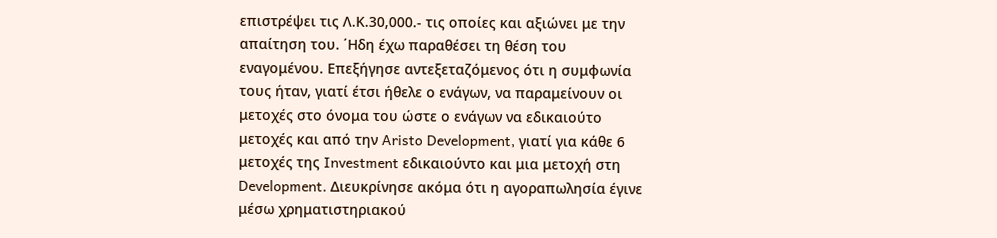επιστρέψει τις Λ.Κ.30,000.- τις οποίες και αξιώνει με την απαίτηση του. ΄Ηδη έχω παραθέσει τη θέση του εναγομένου. Επεξήγησε αντεξεταζόμενος ότι η συμφωνία τους ήταν, γιατί έτσι ήθελε ο ενάγων, να παραμείνουν οι μετοχές στο όνομα του ώστε ο ενάγων να εδικαιούτο μετοχές και από την Aristo Development, γιατί για κάθε 6 μετοχές της Investment εδικαιούντο και μια μετοχή στη Development. Διευκρίνησε ακόμα ότι η αγοραπωλησία έγινε μέσω χρηματιστηριακού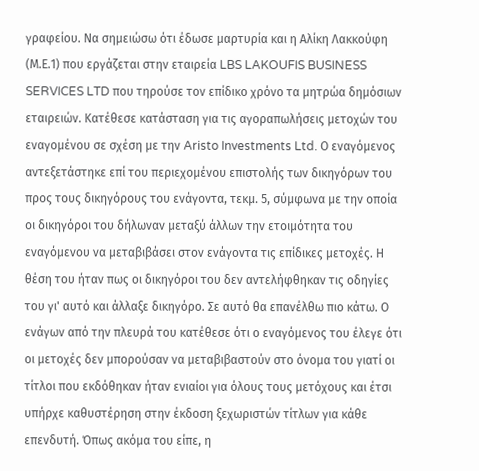γραφείου. Να σημειώσω ότι έδωσε μαρτυρία και η Αλίκη Λακκούφη (Μ.Ε.1) που εργάζεται στην εταιρεία LBS LAKOUFIS BUSINESS SERVICES LTD που τηρούσε τον επίδικο χρόνο τα μητρώα δημόσιων εταιρειών. Κατέθεσε κατάσταση για τις αγοραπωλήσεις μετοχών του εναγομένου σε σχέση με την Aristo Investments Ltd. Ο εναγόμενος αντεξετάστηκε επί του περιεχομένου επιστολής των δικηγόρων του προς τους δικηγόρους του ενάγοντα, τεκμ. 5, σύμφωνα με την οποία οι δικηγόροι του δήλωναν μεταξύ άλλων την ετοιμότητα του εναγόμενου να μεταβιβάσει στον ενάγοντα τις επίδικες μετοχές. Η θέση του ήταν πως οι δικηγόροι του δεν αντελήφθηκαν τις οδηγίες του γι' αυτό και άλλαξε δικηγόρο. Σε αυτό θα επανέλθω πιο κάτω. Ο ενάγων από την πλευρά του κατέθεσε ότι ο εναγόμενος του έλεγε ότι οι μετοχές δεν μπορούσαν να μεταβιβαστούν στο όνομα του γιατί οι τίτλοι που εκδόθηκαν ήταν ενιαίοι για όλους τους μετόχους και έτσι υπήρχε καθυστέρηση στην έκδοση ξεχωριστών τίτλων για κάθε επενδυτή. Όπως ακόμα του είπε, η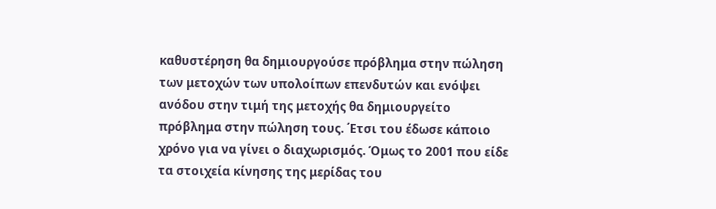καθυστέρηση θα δημιουργούσε πρόβλημα στην πώληση των μετοχών των υπολοίπων επενδυτών και ενόψει ανόδου στην τιμή της μετοχής θα δημιουργείτο πρόβλημα στην πώληση τους. ΄Ετσι του έδωσε κάποιο χρόνο για να γίνει ο διαχωρισμός. Όμως το 2001 που είδε τα στοιχεία κίνησης της μερίδας του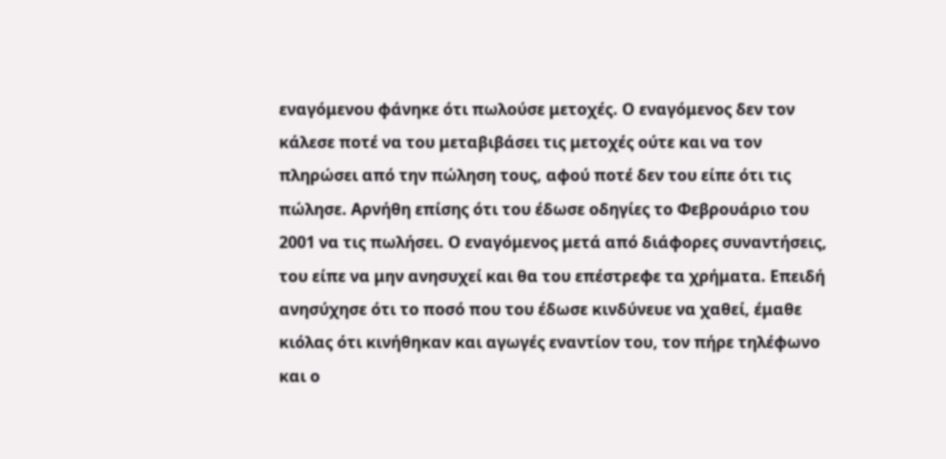εναγόμενου φάνηκε ότι πωλούσε μετοχές. Ο εναγόμενος δεν τον κάλεσε ποτέ να του μεταβιβάσει τις μετοχές ούτε και να τον πληρώσει από την πώληση τους, αφού ποτέ δεν του είπε ότι τις πώλησε. Αρνήθη επίσης ότι του έδωσε οδηγίες το Φεβρουάριο του 2001 να τις πωλήσει. Ο εναγόμενος μετά από διάφορες συναντήσεις, του είπε να μην ανησυχεί και θα του επέστρεφε τα χρήματα. Επειδή ανησύχησε ότι το ποσό που του έδωσε κινδύνευε να χαθεί, έμαθε κιόλας ότι κινήθηκαν και αγωγές εναντίον του, τον πήρε τηλέφωνο και ο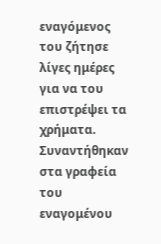εναγόμενος του ζήτησε λίγες ημέρες για να του επιστρέψει τα χρήματα. Συναντήθηκαν στα γραφεία του εναγομένου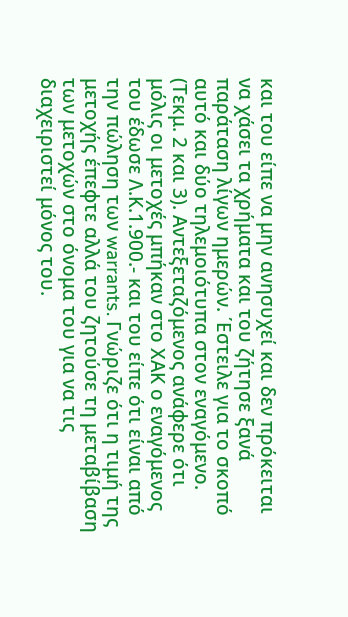και του είπε να μην ανησυχεί και δεν πρόκειται να χάσει τα χρήματα και του ζήτησε ξανά παράταση λίγων ημερών. ΄Εστειλε για το σκοπό αυτό και δύο τηλεμοιότυπα στον εναγόμενο. (Τεκμ. 2 και 3). Αντεξεταζόμενος ανάφερε ότι μόλις οι μετοχές μπήκαν στο ΧΑΚ ο εναγόμενος του έδωσε Λ.Κ.1.900.- και του είπε ότι είναι από την πώληση των warrants. Γνώριζε ότι η τιμή της μετοχής έπεφτε αλλά του ζητούσε τη μεταβίβαση των μετοχών στο όνομα του για να τις διαχειριστεί μόνος του.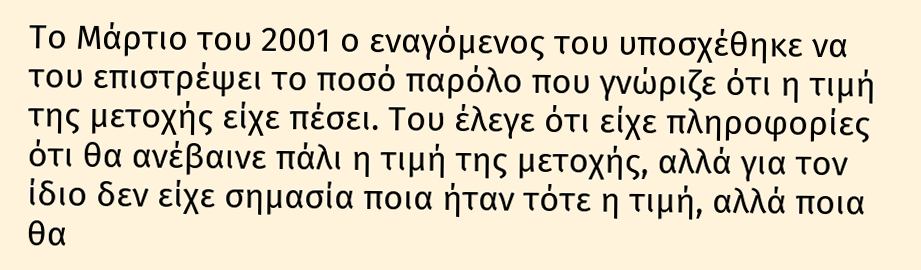Το Μάρτιο του 2001 ο εναγόμενος του υποσχέθηκε να του επιστρέψει το ποσό παρόλο που γνώριζε ότι η τιμή της μετοχής είχε πέσει. Του έλεγε ότι είχε πληροφορίες ότι θα ανέβαινε πάλι η τιμή της μετοχής, αλλά για τον ίδιο δεν είχε σημασία ποια ήταν τότε η τιμή, αλλά ποια θα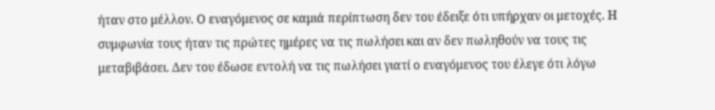ήταν στο μέλλον. Ο εναγόμενος σε καμιά περίπτωση δεν του έδειξε ότι υπήρχαν οι μετοχές. Η συμφωνία τους ήταν τις πρώτες ημέρες να τις πωλήσει και αν δεν πωληθούν να τους τις μεταβιβάσει. Δεν του έδωσε εντολή να τις πωλήσει γιατί ο εναγόμενος του έλεγε ότι λόγω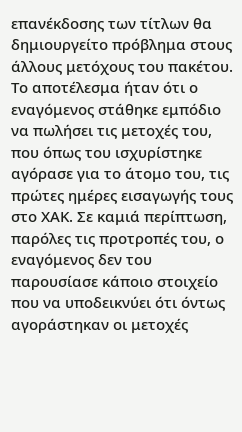επανέκδοσης των τίτλων θα δημιουργείτο πρόβλημα στους άλλους μετόχους του πακέτου. Το αποτέλεσμα ήταν ότι ο εναγόμενος στάθηκε εμπόδιο να πωλήσει τις μετοχές του, που όπως του ισχυρίστηκε αγόρασε για το άτομο του, τις πρώτες ημέρες εισαγωγής τους στο ΧΑΚ. Σε καμιά περίπτωση, παρόλες τις προτροπές του, ο εναγόμενος δεν του παρουσίασε κάποιο στοιχείο που να υποδεικνύει ότι όντως αγοράστηκαν οι μετοχές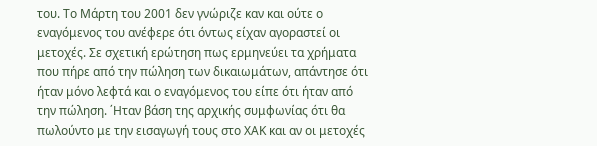του. Το Μάρτη του 2001 δεν γνώριζε καν και ούτε ο εναγόμενος του ανέφερε ότι όντως είχαν αγοραστεί οι μετοχές. Σε σχετική ερώτηση πως ερμηνεύει τα χρήματα που πήρε από την πώληση των δικαιωμάτων, απάντησε ότι ήταν μόνο λεφτά και ο εναγόμενος του είπε ότι ήταν από την πώληση. ΄Ηταν βάση της αρχικής συμφωνίας ότι θα πωλούντο με την εισαγωγή τους στο ΧΑΚ και αν οι μετοχές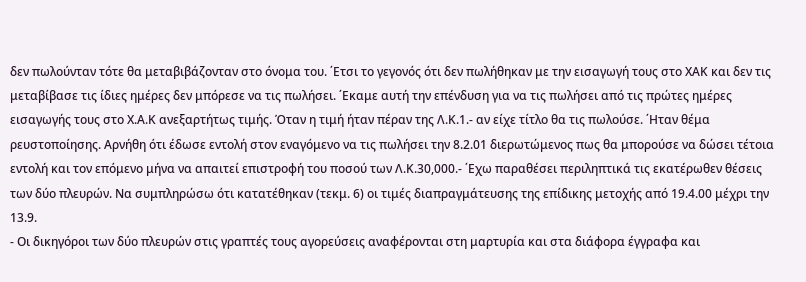δεν πωλούνταν τότε θα μεταβιβάζονταν στο όνομα του. ΄Ετσι το γεγονός ότι δεν πωλήθηκαν με την εισαγωγή τους στο ΧΑΚ και δεν τις μεταβίβασε τις ίδιες ημέρες δεν μπόρεσε να τις πωλήσει. ΄Εκαμε αυτή την επένδυση για να τις πωλήσει από τις πρώτες ημέρες εισαγωγής τους στο Χ.Α.Κ ανεξαρτήτως τιμής. Όταν η τιμή ήταν πέραν της Λ.Κ.1.- αν είχε τίτλο θα τις πωλούσε. ΄Ηταν θέμα ρευστοποίησης. Αρνήθη ότι έδωσε εντολή στον εναγόμενο να τις πωλήσει την 8.2.01 διερωτώμενος πως θα μπορούσε να δώσει τέτοια εντολή και τον επόμενο μήνα να απαιτεί επιστροφή του ποσού των Λ.Κ.30,000.- ΄Εχω παραθέσει περιληπτικά τις εκατέρωθεν θέσεις των δύο πλευρών. Να συμπληρώσω ότι κατατέθηκαν (τεκμ. 6) οι τιμές διαπραγμάτευσης της επίδικης μετοχής από 19.4.00 μέχρι την 13.9.
- Οι δικηγόροι των δύο πλευρών στις γραπτές τους αγορεύσεις αναφέρονται στη μαρτυρία και στα διάφορα έγγραφα και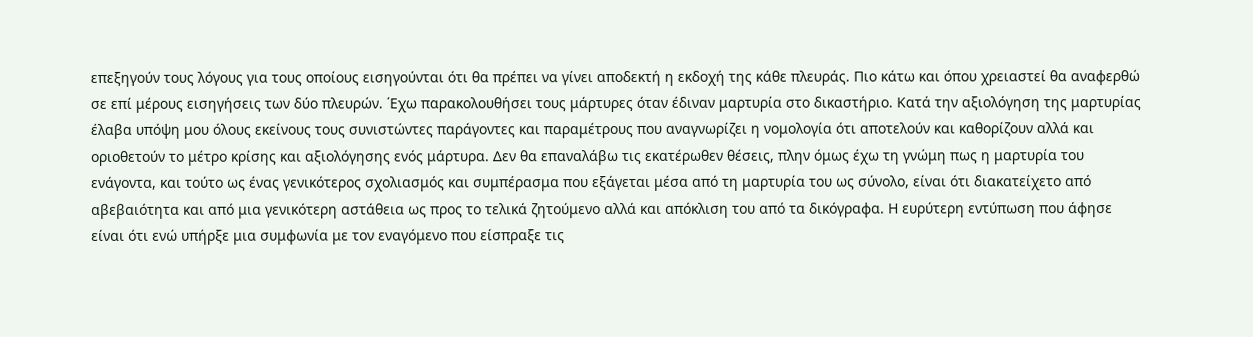επεξηγούν τους λόγους για τους οποίους εισηγούνται ότι θα πρέπει να γίνει αποδεκτή η εκδοχή της κάθε πλευράς. Πιο κάτω και όπου χρειαστεί θα αναφερθώ σε επί μέρους εισηγήσεις των δύο πλευρών. ΄Εχω παρακολουθήσει τους μάρτυρες όταν έδιναν μαρτυρία στο δικαστήριο. Κατά την αξιολόγηση της μαρτυρίας έλαβα υπόψη μου όλους εκείνους τους συνιστώντες παράγοντες και παραμέτρους που αναγνωρίζει η νομολογία ότι αποτελούν και καθορίζουν αλλά και οριοθετούν το μέτρο κρίσης και αξιολόγησης ενός μάρτυρα. Δεν θα επαναλάβω τις εκατέρωθεν θέσεις, πλην όμως έχω τη γνώμη πως η μαρτυρία του ενάγοντα, και τούτο ως ένας γενικότερος σχολιασμός και συμπέρασμα που εξάγεται μέσα από τη μαρτυρία του ως σύνολο, είναι ότι διακατείχετο από αβεβαιότητα και από μια γενικότερη αστάθεια ως προς το τελικά ζητούμενο αλλά και απόκλιση του από τα δικόγραφα. Η ευρύτερη εντύπωση που άφησε είναι ότι ενώ υπήρξε μια συμφωνία με τον εναγόμενο που είσπραξε τις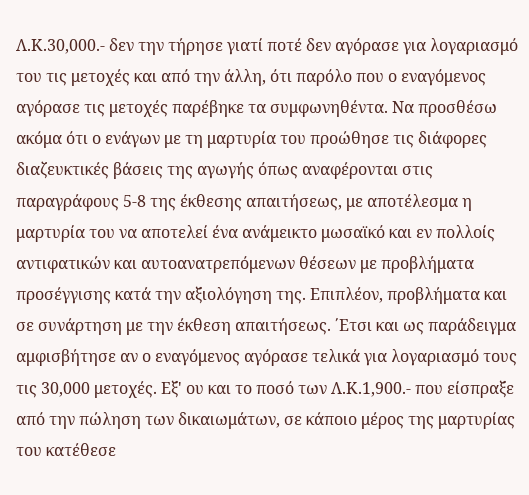Λ.Κ.30,000.- δεν την τήρησε γιατί ποτέ δεν αγόρασε για λογαριασμό του τις μετοχές και από την άλλη, ότι παρόλο που ο εναγόμενος αγόρασε τις μετοχές παρέβηκε τα συμφωνηθέντα. Να προσθέσω ακόμα ότι ο ενάγων με τη μαρτυρία του προώθησε τις διάφορες διαζευκτικές βάσεις της αγωγής όπως αναφέρονται στις παραγράφους 5-8 της έκθεσης απαιτήσεως, με αποτέλεσμα η μαρτυρία του να αποτελεί ένα ανάμεικτο μωσαϊκό και εν πολλοίς αντιφατικών και αυτοανατρεπόμενων θέσεων με προβλήματα προσέγγισης κατά την αξιολόγηση της. Επιπλέον, προβλήματα και σε συνάρτηση με την έκθεση απαιτήσεως. ΄Ετσι και ως παράδειγμα αμφισβήτησε αν ο εναγόμενος αγόρασε τελικά για λογαριασμό τους τις 30,000 μετοχές. Εξ' ου και το ποσό των Λ.Κ.1,900.- που είσπραξε από την πώληση των δικαιωμάτων, σε κάποιο μέρος της μαρτυρίας του κατέθεσε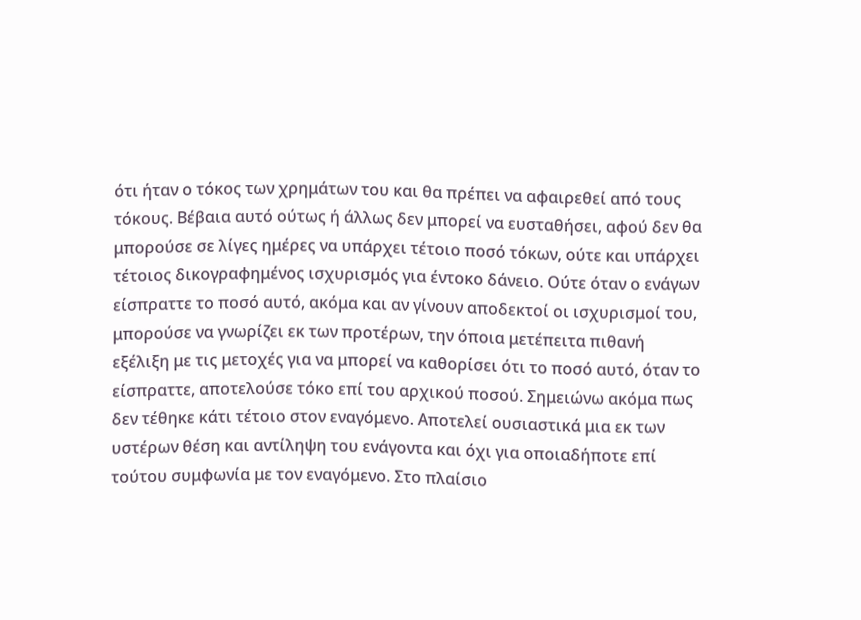ότι ήταν ο τόκος των χρημάτων του και θα πρέπει να αφαιρεθεί από τους τόκους. Βέβαια αυτό ούτως ή άλλως δεν μπορεί να ευσταθήσει, αφού δεν θα μπορούσε σε λίγες ημέρες να υπάρχει τέτοιο ποσό τόκων, ούτε και υπάρχει τέτοιος δικογραφημένος ισχυρισμός για έντοκο δάνειο. Ούτε όταν ο ενάγων είσπραττε το ποσό αυτό, ακόμα και αν γίνουν αποδεκτοί οι ισχυρισμοί του, μπορούσε να γνωρίζει εκ των προτέρων, την όποια μετέπειτα πιθανή εξέλιξη με τις μετοχές για να μπορεί να καθορίσει ότι το ποσό αυτό, όταν το είσπραττε, αποτελούσε τόκο επί του αρχικού ποσού. Σημειώνω ακόμα πως δεν τέθηκε κάτι τέτοιο στον εναγόμενο. Αποτελεί ουσιαστικά μια εκ των υστέρων θέση και αντίληψη του ενάγοντα και όχι για οποιαδήποτε επί τούτου συμφωνία με τον εναγόμενο. Στο πλαίσιο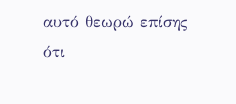αυτό θεωρώ επίσης ότι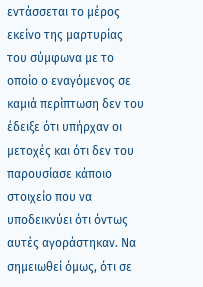εντάσσεται το μέρος εκείνο της μαρτυρίας του σύμφωνα με το οποίο ο εναγόμενος σε καμιά περίπτωση δεν του έδειξε ότι υπήρχαν οι μετοχές και ότι δεν του παρουσίασε κάποιο στοιχείο που να υποδεικνύει ότι όντως αυτές αγοράστηκαν. Να σημειωθεί όμως, ότι σε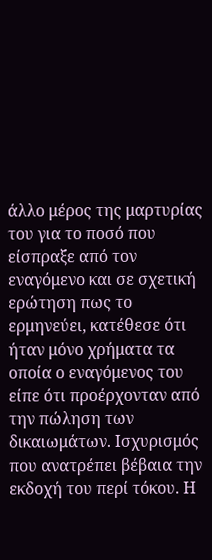άλλο μέρος της μαρτυρίας του για το ποσό που είσπραξε από τον εναγόμενο και σε σχετική ερώτηση πως το ερμηνεύει, κατέθεσε ότι ήταν μόνο χρήματα τα οποία ο εναγόμενος του είπε ότι προέρχονταν από την πώληση των δικαιωμάτων. Ισχυρισμός που ανατρέπει βέβαια την εκδοχή του περί τόκου. Η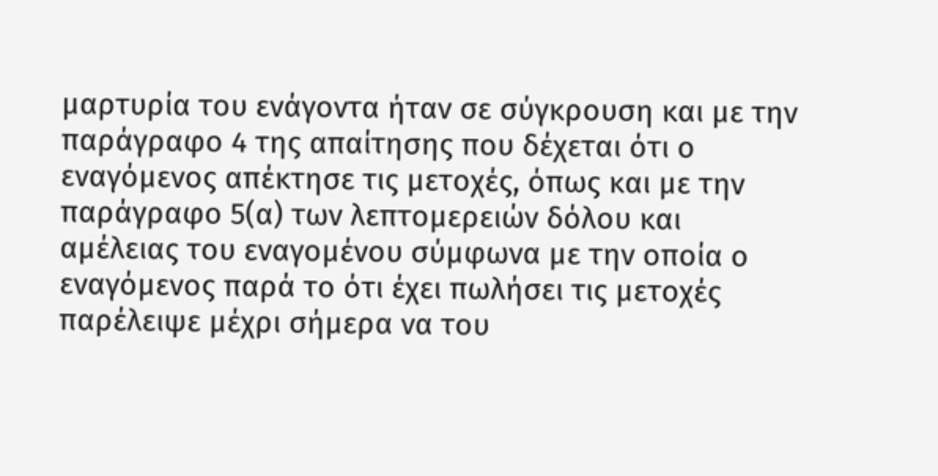μαρτυρία του ενάγοντα ήταν σε σύγκρουση και με την παράγραφο 4 της απαίτησης που δέχεται ότι ο εναγόμενος απέκτησε τις μετοχές, όπως και με την παράγραφο 5(α) των λεπτομερειών δόλου και αμέλειας του εναγομένου σύμφωνα με την οποία ο εναγόμενος παρά το ότι έχει πωλήσει τις μετοχές παρέλειψε μέχρι σήμερα να του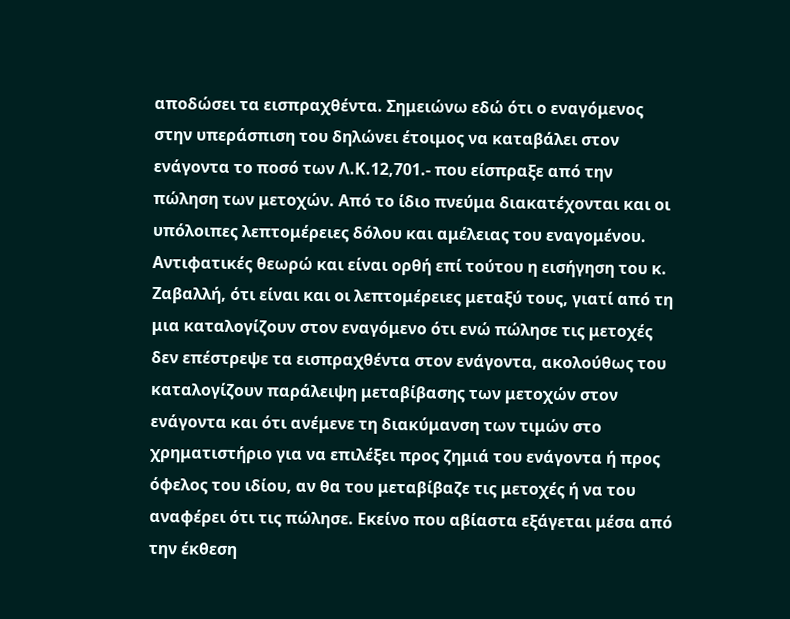αποδώσει τα εισπραχθέντα. Σημειώνω εδώ ότι ο εναγόμενος στην υπεράσπιση του δηλώνει έτοιμος να καταβάλει στον ενάγοντα το ποσό των Λ.Κ.12,701.- που είσπραξε από την πώληση των μετοχών. Από το ίδιο πνεύμα διακατέχονται και οι υπόλοιπες λεπτομέρειες δόλου και αμέλειας του εναγομένου. Αντιφατικές θεωρώ και είναι ορθή επί τούτου η εισήγηση του κ. Ζαβαλλή, ότι είναι και οι λεπτομέρειες μεταξύ τους, γιατί από τη μια καταλογίζουν στον εναγόμενο ότι ενώ πώλησε τις μετοχές δεν επέστρεψε τα εισπραχθέντα στον ενάγοντα, ακολούθως του καταλογίζουν παράλειψη μεταβίβασης των μετοχών στον ενάγοντα και ότι ανέμενε τη διακύμανση των τιμών στο χρηματιστήριο για να επιλέξει προς ζημιά του ενάγοντα ή προς όφελος του ιδίου, αν θα του μεταβίβαζε τις μετοχές ή να του αναφέρει ότι τις πώλησε. Εκείνο που αβίαστα εξάγεται μέσα από την έκθεση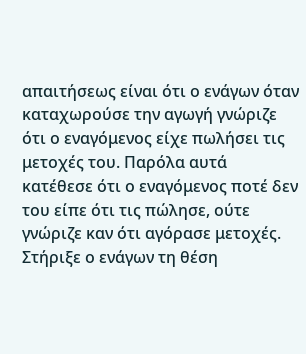απαιτήσεως είναι ότι ο ενάγων όταν καταχωρούσε την αγωγή γνώριζε ότι ο εναγόμενος είχε πωλήσει τις μετοχές του. Παρόλα αυτά κατέθεσε ότι ο εναγόμενος ποτέ δεν του είπε ότι τις πώλησε, ούτε γνώριζε καν ότι αγόρασε μετοχές. Στήριξε ο ενάγων τη θέση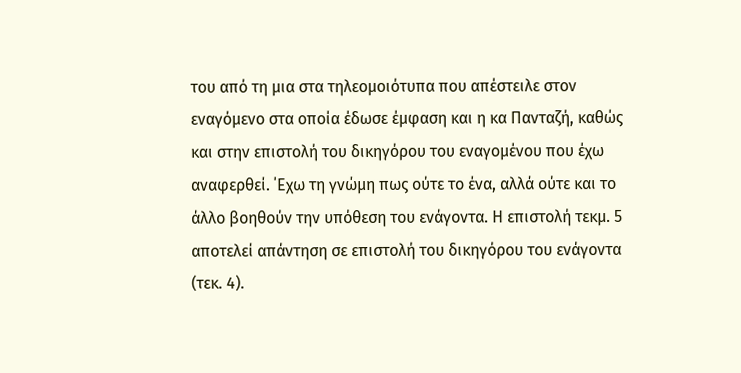του από τη μια στα τηλεομοιότυπα που απέστειλε στον εναγόμενο στα οποία έδωσε έμφαση και η κα Πανταζή, καθώς και στην επιστολή του δικηγόρου του εναγομένου που έχω αναφερθεί. ΄Εχω τη γνώμη πως ούτε το ένα, αλλά ούτε και το άλλο βοηθούν την υπόθεση του ενάγοντα. Η επιστολή τεκμ. 5 αποτελεί απάντηση σε επιστολή του δικηγόρου του ενάγοντα (τεκ. 4).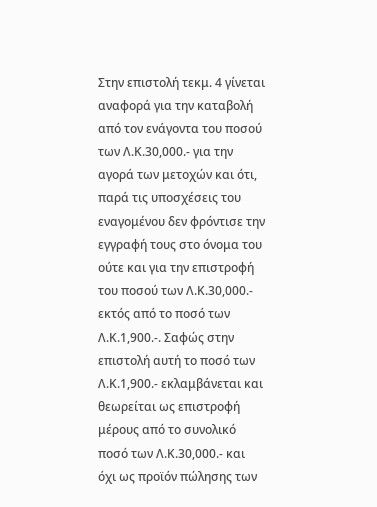Στην επιστολή τεκμ. 4 γίνεται αναφορά για την καταβολή από τον ενάγοντα του ποσού των Λ.Κ.30,000.- για την αγορά των μετοχών και ότι, παρά τις υποσχέσεις του εναγομένου δεν φρόντισε την εγγραφή τους στο όνομα του ούτε και για την επιστροφή του ποσού των Λ.Κ.30,000.- εκτός από το ποσό των Λ.Κ.1,900.-. Σαφώς στην επιστολή αυτή το ποσό των Λ.Κ.1,900.- εκλαμβάνεται και θεωρείται ως επιστροφή μέρους από το συνολικό ποσό των Λ.Κ.30,000.- και όχι ως προϊόν πώλησης των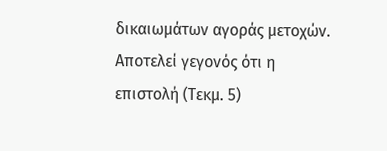δικαιωμάτων αγοράς μετοχών. Αποτελεί γεγονός ότι η επιστολή (Τεκμ. 5)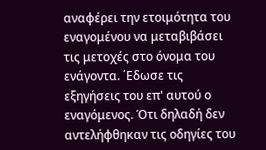αναφέρει την ετοιμότητα του εναγομένου να μεταβιβάσει τις μετοχές στο όνομα του ενάγοντα. ΄Εδωσε τις εξηγήσεις του επ' αυτού ο εναγόμενος. Ότι δηλαδή δεν αντελήφθηκαν τις οδηγίες του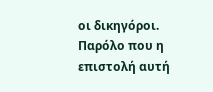οι δικηγόροι. Παρόλο που η επιστολή αυτή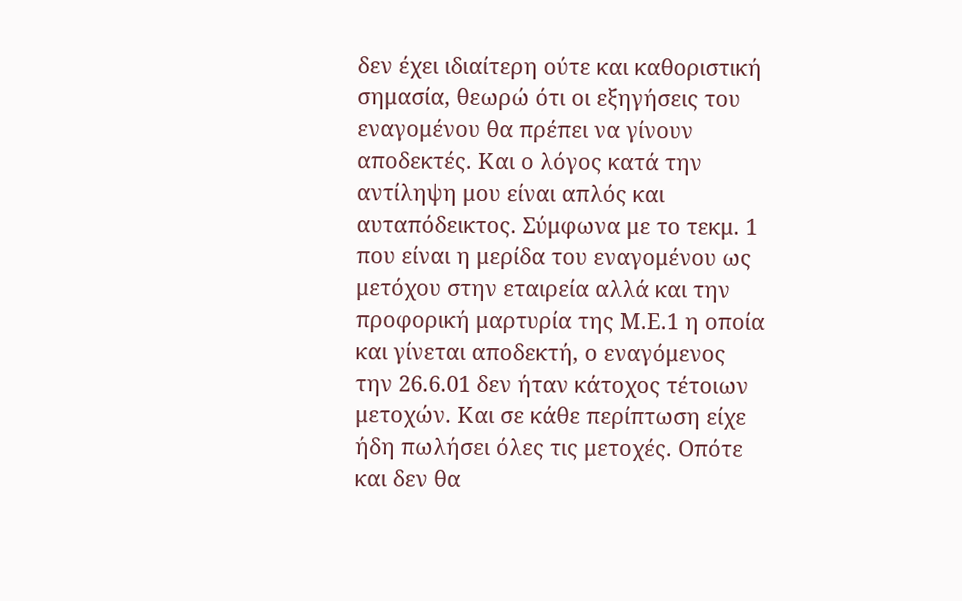δεν έχει ιδιαίτερη ούτε και καθοριστική σημασία, θεωρώ ότι οι εξηγήσεις του εναγομένου θα πρέπει να γίνουν αποδεκτές. Και ο λόγος κατά την αντίληψη μου είναι απλός και αυταπόδεικτος. Σύμφωνα με το τεκμ. 1 που είναι η μερίδα του εναγομένου ως μετόχου στην εταιρεία αλλά και την προφορική μαρτυρία της Μ.Ε.1 η οποία και γίνεται αποδεκτή, ο εναγόμενος την 26.6.01 δεν ήταν κάτοχος τέτοιων μετοχών. Και σε κάθε περίπτωση είχε ήδη πωλήσει όλες τις μετοχές. Οπότε και δεν θα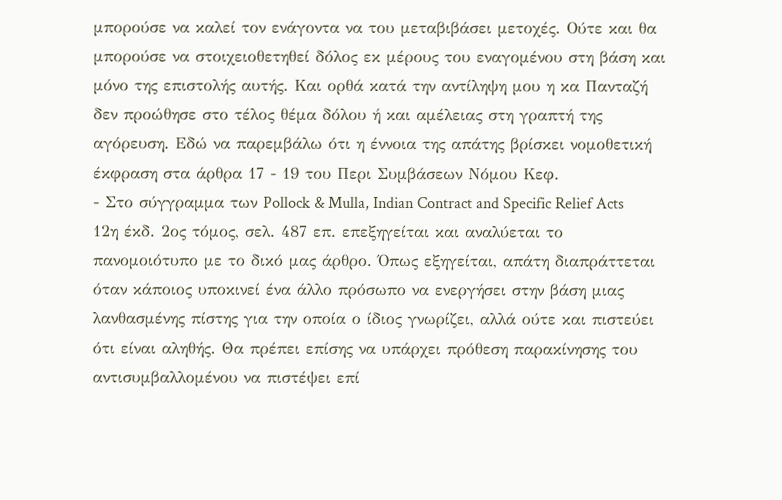μπορούσε να καλεί τον ενάγοντα να του μεταβιβάσει μετοχές. Ούτε και θα μπορούσε να στοιχειοθετηθεί δόλος εκ μέρους του εναγομένου στη βάση και μόνο της επιστολής αυτής. Και ορθά κατά την αντίληψη μου η κα Πανταζή δεν προώθησε στο τέλος θέμα δόλου ή και αμέλειας στη γραπτή της αγόρευση. Εδώ να παρεμβάλω ότι η έννοια της απάτης βρίσκει νομοθετική έκφραση στα άρθρα 17 - 19 του Περι Συμβάσεων Νόμου Κεφ.
- Στο σύγγραμμα των Pollock & Mulla, Indian Contract and Specific Relief Acts 12η έκδ. 2ος τόμος, σελ. 487 επ. επεξηγείται και αναλύεται το πανομοιότυπο με το δικό μας άρθρο. Όπως εξηγείται, απάτη διαπράττεται όταν κάποιος υποκινεί ένα άλλο πρόσωπο να ενεργήσει στην βάση μιας λανθασμένης πίστης για την οποία ο ίδιος γνωρίζει, αλλά ούτε και πιστεύει ότι είναι αληθής. Θα πρέπει επίσης να υπάρχει πρόθεση παρακίνησης του αντισυμβαλλομένου να πιστέψει επί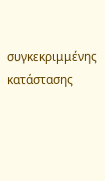συγκεκριμμένης κατάστασης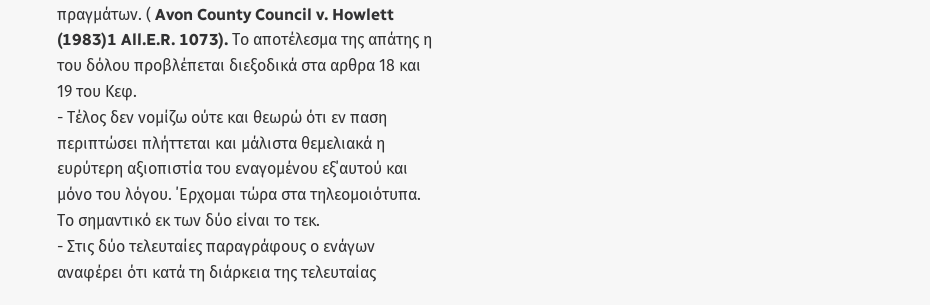πραγμάτων. ( Avon County Council v. Howlett
(1983)1 All.E.R. 1073). Το αποτέλεσμα της απάτης η του δόλου προβλέπεται διεξοδικά στα αρθρα 18 και 19 του Κεφ.
- Τέλος δεν νομίζω ούτε και θεωρώ ότι εν παση περιπτώσει πλήττεται και μάλιστα θεμελιακά η ευρύτερη αξιοπιστία του εναγομένου εξ΄αυτού και μόνο του λόγου. ΄Ερχομαι τώρα στα τηλεομοιότυπα. Το σημαντικό εκ των δύο είναι το τεκ.
- Στις δύο τελευταίες παραγράφους ο ενάγων αναφέρει ότι κατά τη διάρκεια της τελευταίας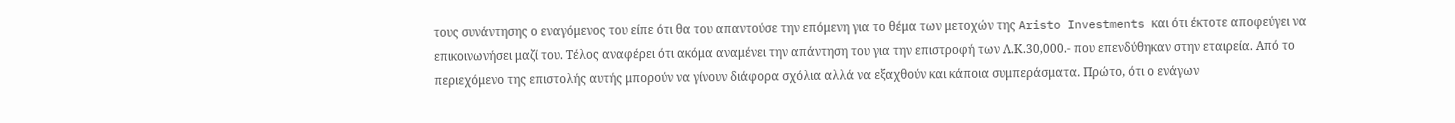τους συνάντησης ο εναγόμενος του είπε ότι θα του απαντούσε την επόμενη για το θέμα των μετοχών της Aristo Investments και ότι έκτοτε αποφεύγει να επικοινωνήσει μαζί του. Τέλος αναφέρει ότι ακόμα αναμένει την απάντηση του για την επιστροφή των Λ.Κ.30,000.- που επενδύθηκαν στην εταιρεία. Από το περιεχόμενο της επιστολής αυτής μπορούν να γίνουν διάφορα σχόλια αλλά να εξαχθούν και κάποια συμπεράσματα. Πρώτο, ότι ο ενάγων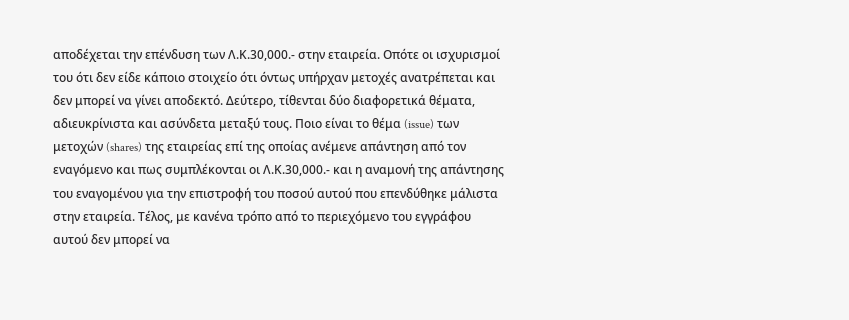αποδέχεται την επένδυση των Λ.Κ.30,000.- στην εταιρεία. Οπότε οι ισχυρισμοί του ότι δεν είδε κάποιο στοιχείο ότι όντως υπήρχαν μετοχές ανατρέπεται και δεν μπορεί να γίνει αποδεκτό. Δεύτερο, τίθενται δύο διαφορετικά θέματα, αδιευκρίνιστα και ασύνδετα μεταξύ τους. Ποιο είναι το θέμα (issue) των μετοχών (shares) της εταιρείας επί της οποίας ανέμενε απάντηση από τον εναγόμενο και πως συμπλέκονται οι Λ.Κ.30,000.- και η αναμονή της απάντησης του εναγομένου για την επιστροφή του ποσού αυτού που επενδύθηκε μάλιστα στην εταιρεία. Τέλος, με κανένα τρόπο από το περιεχόμενο του εγγράφου αυτού δεν μπορεί να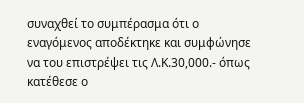συναχθεί το συμπέρασμα ότι ο εναγόμενος αποδέκτηκε και συμφώνησε να του επιστρέψει τις Λ.Κ.30,000.- όπως κατέθεσε ο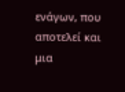ενάγων, που αποτελεί και μια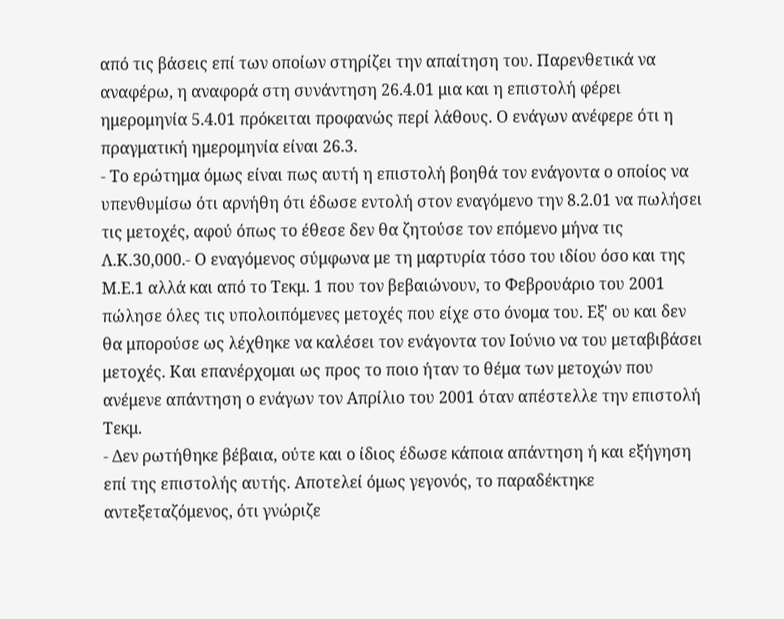από τις βάσεις επί των οποίων στηρίζει την απαίτηση του. Παρενθετικά να αναφέρω, η αναφορά στη συνάντηση 26.4.01 μια και η επιστολή φέρει ημερομηνία 5.4.01 πρόκειται προφανώς περί λάθους. Ο ενάγων ανέφερε ότι η πραγματική ημερομηνία είναι 26.3.
- Το ερώτημα όμως είναι πως αυτή η επιστολή βοηθά τον ενάγοντα ο οποίος να υπενθυμίσω ότι αρνήθη ότι έδωσε εντολή στον εναγόμενο την 8.2.01 να πωλήσει τις μετοχές, αφού όπως το έθεσε δεν θα ζητούσε τον επόμενο μήνα τις Λ.Κ.30,000.- Ο εναγόμενος σύμφωνα με τη μαρτυρία τόσο του ιδίου όσο και της Μ.Ε.1 αλλά και από το Τεκμ. 1 που τον βεβαιώνουν, το Φεβρουάριο του 2001 πώλησε όλες τις υπολοιπόμενες μετοχές που είχε στο όνομα του. Εξ' ου και δεν θα μπορούσε ως λέχθηκε να καλέσει τον ενάγοντα τον Ιούνιο να του μεταβιβάσει μετοχές. Και επανέρχομαι ως προς το ποιο ήταν το θέμα των μετοχών που ανέμενε απάντηση ο ενάγων τον Απρίλιο του 2001 όταν απέστελλε την επιστολή Τεκμ.
- Δεν ρωτήθηκε βέβαια, ούτε και ο ίδιος έδωσε κάποια απάντηση ή και εξήγηση επί της επιστολής αυτής. Αποτελεί όμως γεγονός, το παραδέκτηκε αντεξεταζόμενος, ότι γνώριζε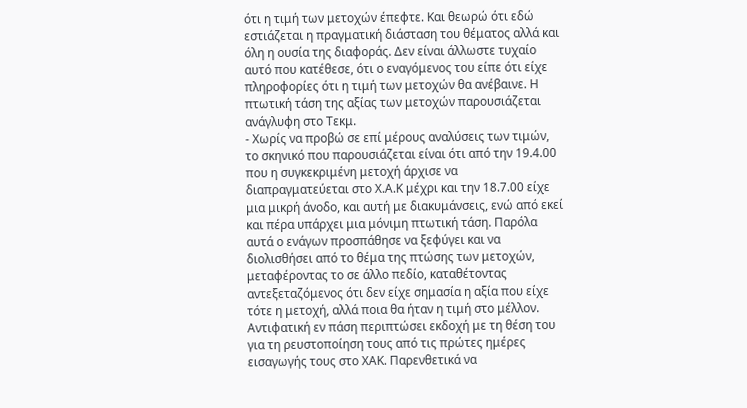ότι η τιμή των μετοχών έπεφτε. Και θεωρώ ότι εδώ εστιάζεται η πραγματική διάσταση του θέματος αλλά και όλη η ουσία της διαφοράς. Δεν είναι άλλωστε τυχαίο αυτό που κατέθεσε, ότι ο εναγόμενος του είπε ότι είχε πληροφορίες ότι η τιμή των μετοχών θα ανέβαινε. Η πτωτική τάση της αξίας των μετοχών παρουσιάζεται ανάγλυφη στο Τεκμ.
- Χωρίς να προβώ σε επί μέρους αναλύσεις των τιμών, το σκηνικό που παρουσιάζεται είναι ότι από την 19.4.00 που η συγκεκριμένη μετοχή άρχισε να διαπραγματεύεται στο Χ.Α.Κ μέχρι και την 18.7.00 είχε μια μικρή άνοδο, και αυτή με διακυμάνσεις, ενώ από εκεί και πέρα υπάρχει μια μόνιμη πτωτική τάση. Παρόλα αυτά ο ενάγων προσπάθησε να ξεφύγει και να διολισθήσει από το θέμα της πτώσης των μετοχών, μεταφέροντας το σε άλλο πεδίο, καταθέτοντας αντεξεταζόμενος ότι δεν είχε σημασία η αξία που είχε τότε η μετοχή, αλλά ποια θα ήταν η τιμή στο μέλλον. Αντιφατική εν πάση περιπτώσει εκδοχή με τη θέση του για τη ρευστοποίηση τους από τις πρώτες ημέρες εισαγωγής τους στο ΧΑΚ. Παρενθετικά να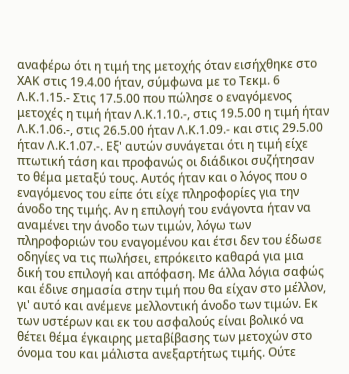αναφέρω ότι η τιμή της μετοχής όταν εισήχθηκε στο ΧΑΚ στις 19.4.00 ήταν, σύμφωνα με το Τεκμ. 6 Λ.Κ.1.15.- Στις 17.5.00 που πώλησε ο εναγόμενος μετοχές η τιμή ήταν Λ.Κ.1.10.-, στις 19.5.00 η τιμή ήταν Λ.Κ.1.06.-, στις 26.5.00 ήταν Λ.Κ.1.09.- και στις 29.5.00 ήταν Λ.Κ.1.07.-. Εξ' αυτών συνάγεται ότι η τιμή είχε πτωτική τάση και προφανώς οι διάδικοι συζήτησαν το θέμα μεταξύ τους. Αυτός ήταν και ο λόγος που ο εναγόμενος του είπε ότι είχε πληροφορίες για την άνοδο της τιμής. Αν η επιλογή του ενάγοντα ήταν να αναμένει την άνοδο των τιμών, λόγω των πληροφοριών του εναγομένου και έτσι δεν του έδωσε οδηγίες να τις πωλήσει, επρόκειτο καθαρά για μια δική του επιλογή και απόφαση. Με άλλα λόγια σαφώς και έδινε σημασία στην τιμή που θα είχαν στο μέλλον, γι' αυτό και ανέμενε μελλοντική άνοδο των τιμών. Εκ των υστέρων και εκ του ασφαλούς είναι βολικό να θέτει θέμα έγκαιρης μεταβίβασης των μετοχών στο όνομα του και μάλιστα ανεξαρτήτως τιμής. Ούτε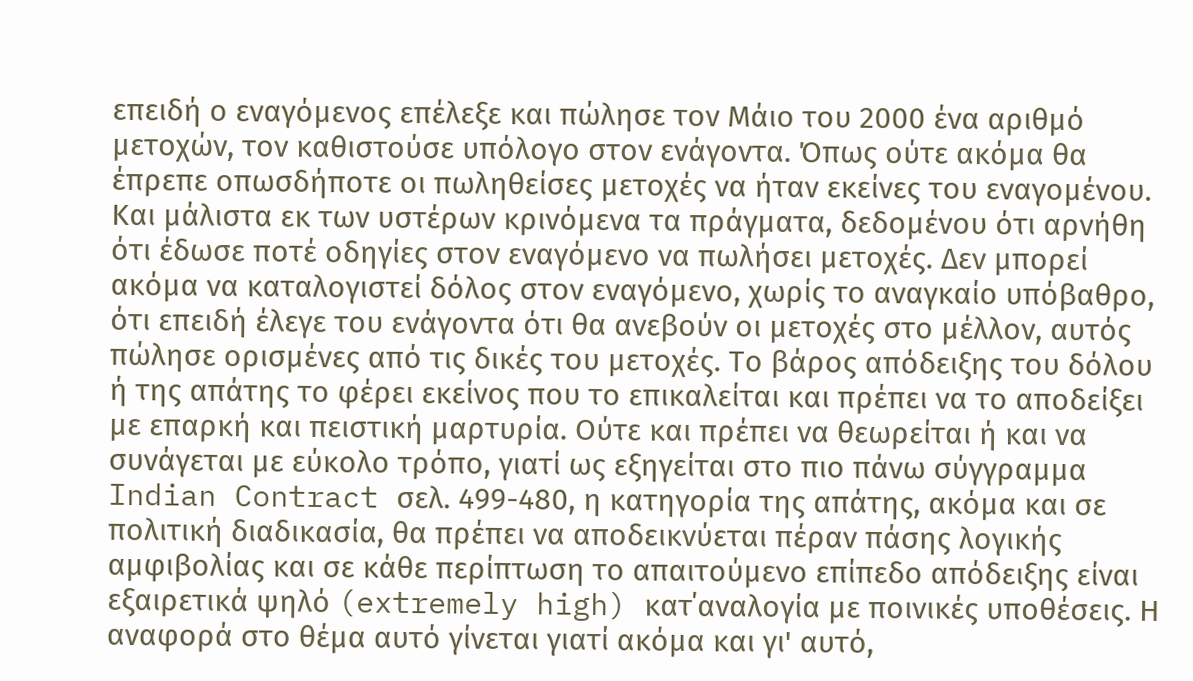επειδή ο εναγόμενος επέλεξε και πώλησε τον Μάιο του 2000 ένα αριθμό μετοχών, τον καθιστούσε υπόλογο στον ενάγοντα. Όπως ούτε ακόμα θα έπρεπε οπωσδήποτε οι πωληθείσες μετοχές να ήταν εκείνες του εναγομένου. Και μάλιστα εκ των υστέρων κρινόμενα τα πράγματα, δεδομένου ότι αρνήθη ότι έδωσε ποτέ οδηγίες στον εναγόμενο να πωλήσει μετοχές. Δεν μπορεί ακόμα να καταλογιστεί δόλος στον εναγόμενο, χωρίς το αναγκαίο υπόβαθρο, ότι επειδή έλεγε του ενάγοντα ότι θα ανεβούν οι μετοχές στο μέλλον, αυτός πώλησε ορισμένες από τις δικές του μετοχές. Το βάρος απόδειξης του δόλου ή της απάτης το φέρει εκείνος που το επικαλείται και πρέπει να το αποδείξει με επαρκή και πειστική μαρτυρία. Ούτε και πρέπει να θεωρείται ή και να συνάγεται με εύκολο τρόπο, γιατί ως εξηγείται στο πιο πάνω σύγγραμμα Indian Contract σελ. 499-480, η κατηγορία της απάτης, ακόμα και σε πολιτική διαδικασία, θα πρέπει να αποδεικνύεται πέραν πάσης λογικής αμφιβολίας και σε κάθε περίπτωση το απαιτούμενο επίπεδο απόδειξης είναι εξαιρετικά ψηλό (extremely high) κατ΄αναλογία με ποινικές υποθέσεις. Η αναφορά στο θέμα αυτό γίνεται γιατί ακόμα και γι' αυτό,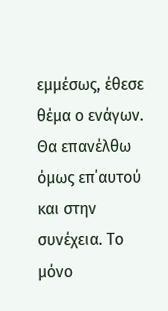εμμέσως, έθεσε θέμα ο ενάγων. Θα επανέλθω όμως επ΄αυτού και στην συνέχεια. Το μόνο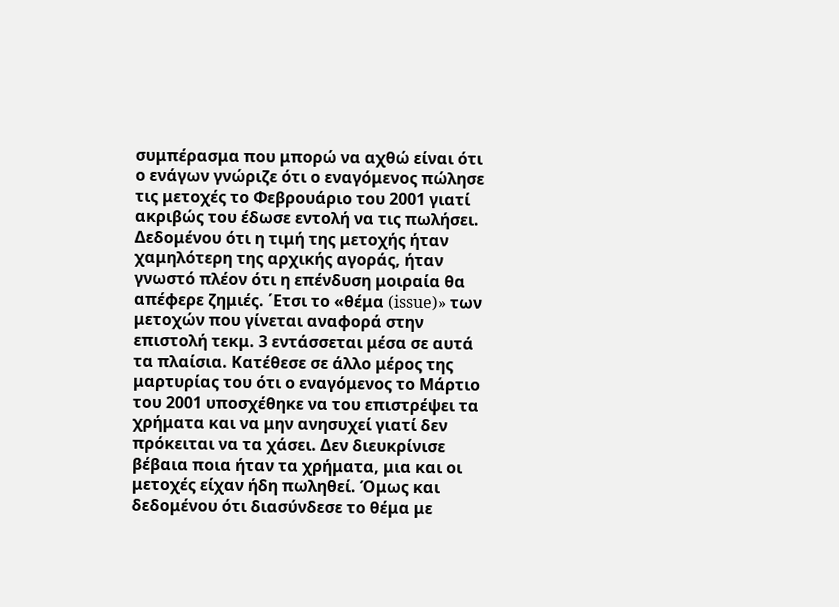συμπέρασμα που μπορώ να αχθώ είναι ότι ο ενάγων γνώριζε ότι ο εναγόμενος πώλησε τις μετοχές το Φεβρουάριο του 2001 γιατί ακριβώς του έδωσε εντολή να τις πωλήσει. Δεδομένου ότι η τιμή της μετοχής ήταν χαμηλότερη της αρχικής αγοράς, ήταν γνωστό πλέον ότι η επένδυση μοιραία θα απέφερε ζημιές. ΄Ετσι το «θέμα (issue)» των μετοχών που γίνεται αναφορά στην επιστολή τεκμ. 3 εντάσσεται μέσα σε αυτά τα πλαίσια. Κατέθεσε σε άλλο μέρος της μαρτυρίας του ότι ο εναγόμενος το Μάρτιο του 2001 υποσχέθηκε να του επιστρέψει τα χρήματα και να μην ανησυχεί γιατί δεν πρόκειται να τα χάσει. Δεν διευκρίνισε βέβαια ποια ήταν τα χρήματα, μια και οι μετοχές είχαν ήδη πωληθεί. Όμως και δεδομένου ότι διασύνδεσε το θέμα με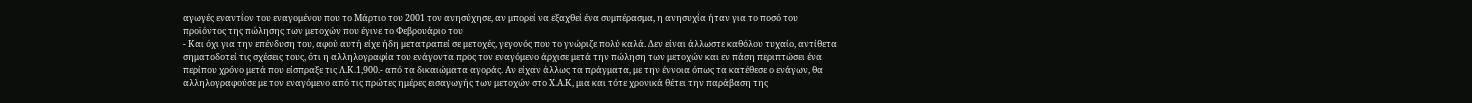αγωγές εναντίον του εναγομένου που το Μάρτιο του 2001 τον ανησύχησε, αν μπορεί να εξαχθεί ένα συμπέρασμα, η ανησυχία ήταν για το ποσό του προϊόντος της πώλησης των μετοχών που έγινε το Φεβρουάριο του
- Και όχι για την επένδυση του, αφού αυτή είχε ήδη μετατραπεί σε μετοχές, γεγονός που το γνώριζε πολύ καλά. Δεν είναι άλλωστε καθόλου τυχαίο, αντίθετα σηματοδοτεί τις σχέσεις τους, ότι η αλληλογραφία του ενάγοντα προς τον εναγόμενο άρχισε μετά την πώληση των μετοχών και εν πάση περιπτώσει ένα περίπου χρόνο μετά που είσπραξε τις Λ.Κ.1,900.- από τα δικαιώματα αγοράς. Αν είχαν άλλως τα πράγματα, με την έννοια όπως τα κατέθεσε ο ενάγων, θα αλληλογραφούσε με τον εναγόμενο από τις πρώτες ημέρες εισαγωγής των μετοχών στο Χ.Α.Κ, μια και τότε χρονικά θέτει την παράβαση της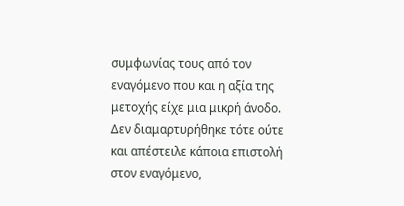συμφωνίας τους από τον εναγόμενο που και η αξία της μετοχής είχε μια μικρή άνοδο. Δεν διαμαρτυρήθηκε τότε ούτε και απέστειλε κάποια επιστολή στον εναγόμενο,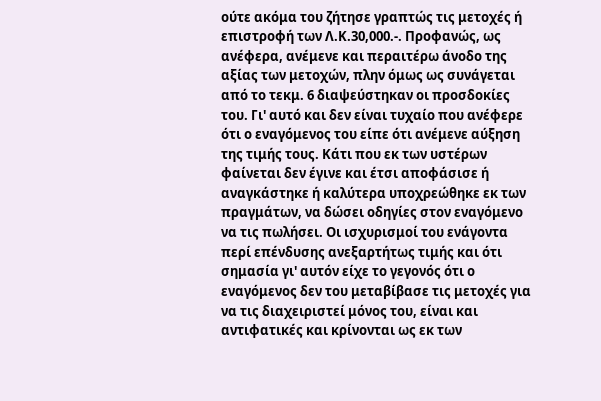ούτε ακόμα του ζήτησε γραπτώς τις μετοχές ή επιστροφή των Λ.Κ.30,000.-. Προφανώς, ως ανέφερα, ανέμενε και περαιτέρω άνοδο της αξίας των μετοχών, πλην όμως ως συνάγεται από το τεκμ. 6 διαψεύστηκαν οι προσδοκίες του. Γι' αυτό και δεν είναι τυχαίο που ανέφερε ότι ο εναγόμενος του είπε ότι ανέμενε αύξηση της τιμής τους. Κάτι που εκ των υστέρων φαίνεται δεν έγινε και έτσι αποφάσισε ή αναγκάστηκε ή καλύτερα υποχρεώθηκε εκ των πραγμάτων, να δώσει οδηγίες στον εναγόμενο να τις πωλήσει. Οι ισχυρισμοί του ενάγοντα περί επένδυσης ανεξαρτήτως τιμής και ότι σημασία γι' αυτόν είχε το γεγονός ότι ο εναγόμενος δεν του μεταβίβασε τις μετοχές για να τις διαχειριστεί μόνος του, είναι και αντιφατικές και κρίνονται ως εκ των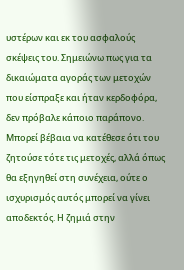υστέρων και εκ του ασφαλούς σκέψεις του. Σημειώνω πως για τα δικαιώματα αγοράς των μετοχών που είσπραξε και ήταν κερδοφόρα, δεν πρόβαλε κάποιο παράπονο. Μπορεί βέβαια να κατέθεσε ότι του ζητούσε τότε τις μετοχές, αλλά όπως θα εξηγηθεί στη συνέχεια, ούτε ο ισχυρισμός αυτός μπορεί να γίνει αποδεκτός. Η ζημιά στην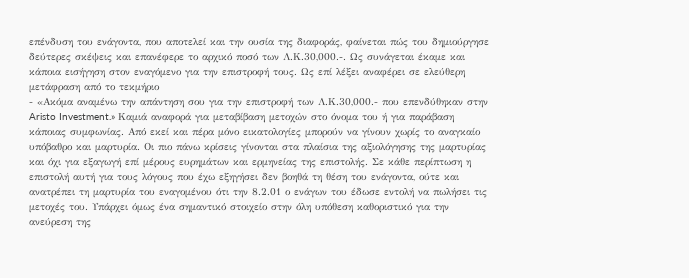επένδυση του ενάγοντα, που αποτελεί και την ουσία της διαφοράς, φαίνεται πώς του δημιούργησε δεύτερες σκέψεις και επανέφερε το αρχικό ποσό των Λ.Κ.30,000.-. Ως συνάγεται έκαμε και κάποια εισήγηση στον εναγόμενο για την επιστροφή τους. Ως επί λέξει αναφέρει σε ελεύθερη μετάφραση από το τεκμήριο
- «Ακόμα αναμένω την απάντηση σου για την επιστροφή των Λ.Κ.30,000.- που επενδύθηκαν στην Aristo Investment.» Καμιά αναφορά για μεταβίβαση μετοχών στο όνομα του ή για παράβαση κάποιας συμφωνίας. Από εκεί και πέρα μόνο εικατολογίες μπορούν να γίνουν χωρίς το αναγκαίο υπόβαθρο και μαρτυρία. Οι πιο πάνω κρίσεις γίνονται στα πλαίσια της αξιολόγησης της μαρτυρίας και όχι για εξαγωγή επί μέρους ευρημάτων και ερμηνείας της επιστολής. Σε κάθε περίπτωση η επιστολή αυτή για τους λόγους που έχω εξηγήσει δεν βοηθά τη θέση του ενάγοντα, ούτε και ανατρέπει τη μαρτυρία του εναγομένου ότι την 8.2.01 ο ενάγων του έδωσε εντολή να πωλήσει τις μετοχές του. Υπάρχει όμως ένα σημαντικό στοιχείο στην όλη υπόθεση καθοριστικό για την ανεύρεση της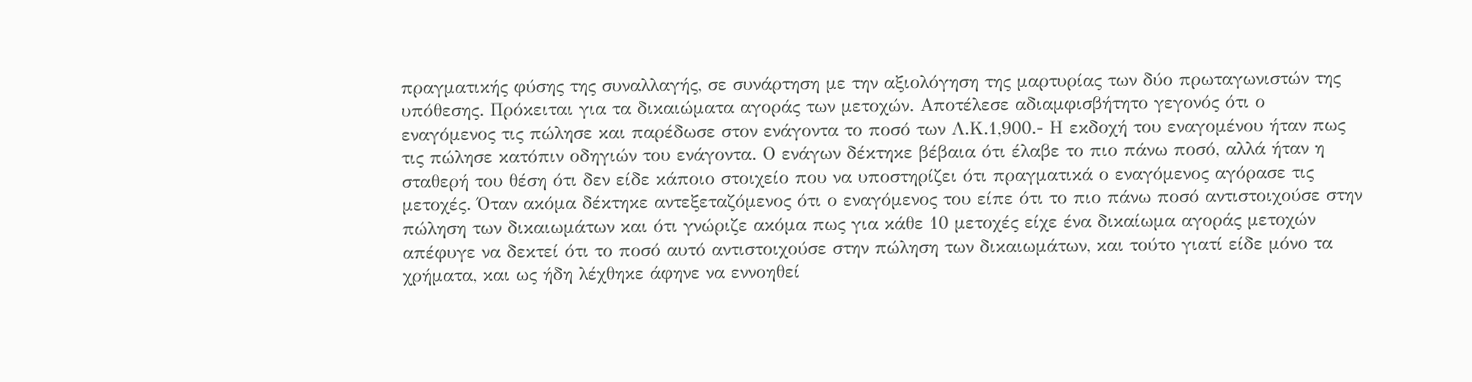πραγματικής φύσης της συναλλαγής, σε συνάρτηση με την αξιολόγηση της μαρτυρίας των δύο πρωταγωνιστών της υπόθεσης. Πρόκειται για τα δικαιώματα αγοράς των μετοχών. Αποτέλεσε αδιαμφισβήτητο γεγονός ότι ο εναγόμενος τις πώλησε και παρέδωσε στον ενάγοντα το ποσό των Λ.Κ.1,900.- Η εκδοχή του εναγομένου ήταν πως τις πώλησε κατόπιν οδηγιών του ενάγοντα. Ο ενάγων δέκτηκε βέβαια ότι έλαβε το πιο πάνω ποσό, αλλά ήταν η σταθερή του θέση ότι δεν είδε κάποιο στοιχείο που να υποστηρίζει ότι πραγματικά ο εναγόμενος αγόρασε τις μετοχές. Όταν ακόμα δέκτηκε αντεξεταζόμενος ότι ο εναγόμενος του είπε ότι το πιο πάνω ποσό αντιστοιχούσε στην πώληση των δικαιωμάτων και ότι γνώριζε ακόμα πως για κάθε 10 μετοχές είχε ένα δικαίωμα αγοράς μετοχών απέφυγε να δεκτεί ότι το ποσό αυτό αντιστοιχούσε στην πώληση των δικαιωμάτων, και τούτο γιατί είδε μόνο τα χρήματα, και ως ήδη λέχθηκε άφηνε να εννοηθεί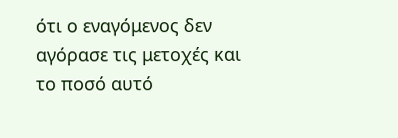ότι ο εναγόμενος δεν αγόρασε τις μετοχές και το ποσό αυτό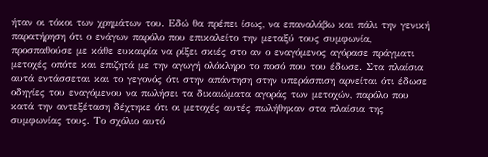ήταν οι τόκοι των χρημάτων του. Εδώ θα πρέπει ίσως, να επαναλάβω και πάλι την γενική παρατήρηση ότι ο ενάγων παρόλο που επικαλείτο την μεταξύ τους συμφωνία, προσπαθούσε με κάθε ευκαιρία να ρίξει σκιές στο αν ο εναγόμενος αγόρασε πράγματι μετοχές οπότε και επιζητά με την αγωγή ολόκληρο το ποσό που του έδωσε. Στα πλαίσια αυτά εντάσσεται και το γεγονός ότι στην απάντηση στην υπεράσπιση αρνείται ότι έδωσε οδηγίες του εναγόμενου να πωλήσει τα δικαιώματα αγοράς των μετοχών, παρόλο που κατά την αντεξέταση δέχτηκε ότι οι μετοχές αυτές πωλήθηκαν στα πλαίσια της συμφωνίας τους. Το σχόλιο αυτό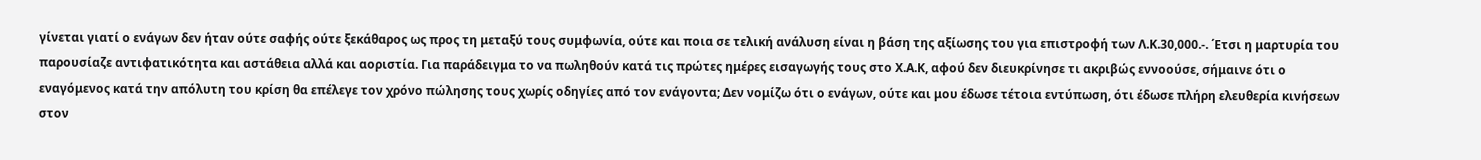γίνεται γιατί ο ενάγων δεν ήταν ούτε σαφής ούτε ξεκάθαρος ως προς τη μεταξύ τους συμφωνία, ούτε και ποια σε τελική ανάλυση είναι η βάση της αξίωσης του για επιστροφή των Λ.Κ.30,000.-. ΄Ετσι η μαρτυρία του παρουσίαζε αντιφατικότητα και αστάθεια αλλά και αοριστία. Για παράδειγμα το να πωληθούν κατά τις πρώτες ημέρες εισαγωγής τους στο Χ.Α.Κ, αφού δεν διευκρίνησε τι ακριβώς εννοούσε, σήμαινε ότι ο εναγόμενος κατά την απόλυτη του κρίση θα επέλεγε τον χρόνο πώλησης τους χωρίς οδηγίες από τον ενάγοντα; Δεν νομίζω ότι ο ενάγων, ούτε και μου έδωσε τέτοια εντύπωση, ότι έδωσε πλήρη ελευθερία κινήσεων στον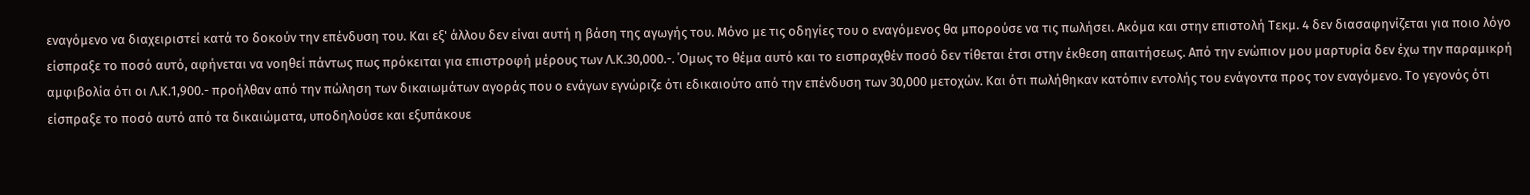εναγόμενο να διαχειριστεί κατά το δοκούν την επένδυση του. Και εξ' άλλου δεν είναι αυτή η βάση της αγωγής του. Μόνο με τις οδηγίες του ο εναγόμενος θα μπορούσε να τις πωλήσει. Ακόμα και στην επιστολή Τεκμ. 4 δεν διασαφηνίζεται για ποιο λόγο είσπραξε το ποσό αυτό, αφήνεται να νοηθεί πάντως πως πρόκειται για επιστροφή μέρους των Λ.Κ.30,000.-. ΄Ομως το θέμα αυτό και το εισπραχθέν ποσό δεν τίθεται έτσι στην έκθεση απαιτήσεως. Από την ενώπιον μου μαρτυρία δεν έχω την παραμικρή αμφιβολία ότι οι Λ.Κ.1,900.- προήλθαν από την πώληση των δικαιωμάτων αγοράς που ο ενάγων εγνώριζε ότι εδικαιούτο από την επένδυση των 30,000 μετοχών. Και ότι πωλήθηκαν κατόπιν εντολής του ενάγοντα προς τον εναγόμενο. Το γεγονός ότι είσπραξε το ποσό αυτό από τα δικαιώματα, υποδηλούσε και εξυπάκουε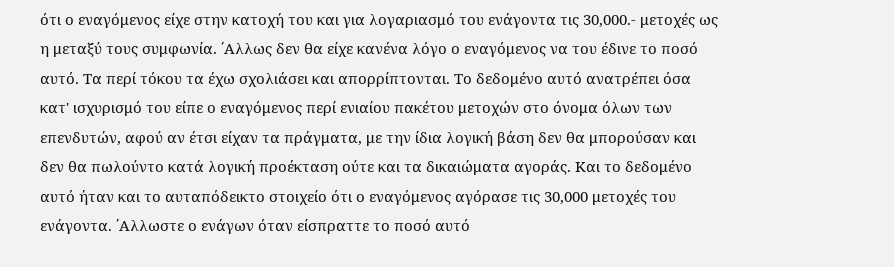ότι ο εναγόμενος είχε στην κατοχή του και για λογαριασμό του ενάγοντα τις 30,000.- μετοχές ως η μεταξύ τους συμφωνία. ΄Αλλως δεν θα είχε κανένα λόγο ο εναγόμενος να του έδινε το ποσό αυτό. Τα περί τόκου τα έχω σχολιάσει και απορρίπτονται. Το δεδομένο αυτό ανατρέπει όσα κατ' ισχυρισμό του είπε ο εναγόμενος περί ενιαίου πακέτου μετοχών στο όνομα όλων των επενδυτών, αφού αν έτσι είχαν τα πράγματα, με την ίδια λογική βάση δεν θα μπορούσαν και δεν θα πωλούντο κατά λογική προέκταση ούτε και τα δικαιώματα αγοράς. Και το δεδομένο αυτό ήταν και το αυταπόδεικτο στοιχείο ότι ο εναγόμενος αγόρασε τις 30,000 μετοχές του ενάγοντα. ΄Αλλωστε ο ενάγων όταν είσπραττε το ποσό αυτό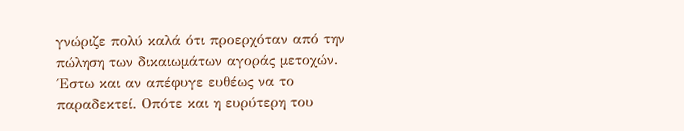γνώριζε πολύ καλά ότι προερχόταν από την πώληση των δικαιωμάτων αγοράς μετοχών. ΄Εστω και αν απέφυγε ευθέως να το παραδεκτεί. Οπότε και η ευρύτερη του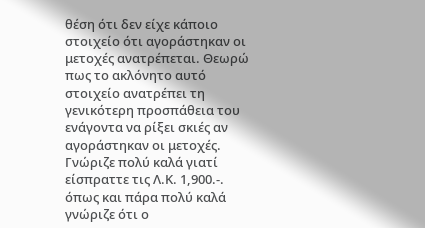θέση ότι δεν είχε κάποιο στοιχείο ότι αγοράστηκαν οι μετοχές ανατρέπεται. Θεωρώ πως το ακλόνητο αυτό στοιχείο ανατρέπει τη γενικότερη προσπάθεια του ενάγοντα να ρίξει σκιές αν αγοράστηκαν οι μετοχές. Γνώριζε πολύ καλά γιατί είσπραττε τις Λ.Κ. 1,900.-. όπως και πάρα πολύ καλά γνώριζε ότι ο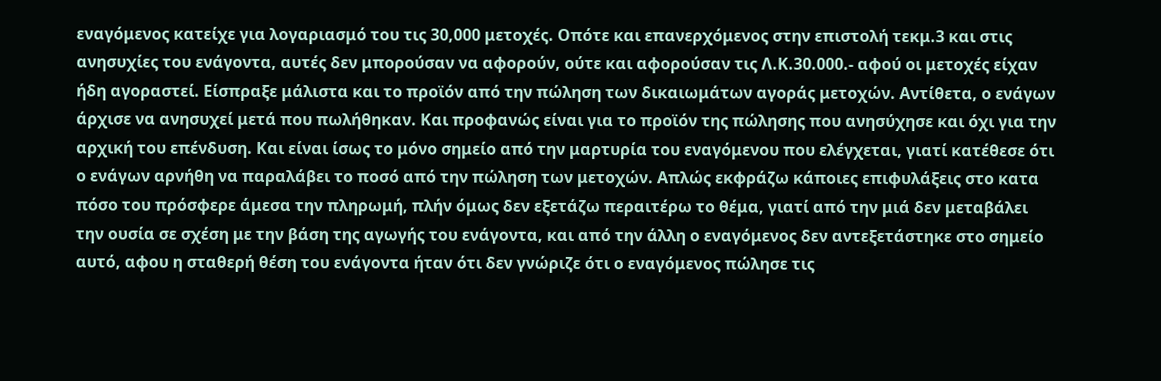εναγόμενος κατείχε για λογαριασμό του τις 30,000 μετοχές. Οπότε και επανερχόμενος στην επιστολή τεκμ.3 και στις ανησυχίες του ενάγοντα, αυτές δεν μπορούσαν να αφορούν, ούτε και αφορούσαν τις Λ.Κ.30.000.- αφού οι μετοχές είχαν ήδη αγοραστεί. Είσπραξε μάλιστα και το προϊόν από την πώληση των δικαιωμάτων αγοράς μετοχών. Αντίθετα, ο ενάγων άρχισε να ανησυχεί μετά που πωλήθηκαν. Και προφανώς είναι για το προϊόν της πώλησης που ανησύχησε και όχι για την αρχική του επένδυση. Και είναι ίσως το μόνο σημείο από την μαρτυρία του εναγόμενου που ελέγχεται, γιατί κατέθεσε ότι ο ενάγων αρνήθη να παραλάβει το ποσό από την πώληση των μετοχών. Απλώς εκφράζω κάποιες επιφυλάξεις στο κατα πόσο του πρόσφερε άμεσα την πληρωμή, πλήν όμως δεν εξετάζω περαιτέρω το θέμα, γιατί από την μιά δεν μεταβάλει την ουσία σε σχέση με την βάση της αγωγής του ενάγοντα, και από την άλλη ο εναγόμενος δεν αντεξετάστηκε στο σημείο αυτό, αφου η σταθερή θέση του ενάγοντα ήταν ότι δεν γνώριζε ότι ο εναγόμενος πώλησε τις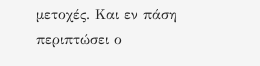μετοχές. Και εν πάση περιπτώσει ο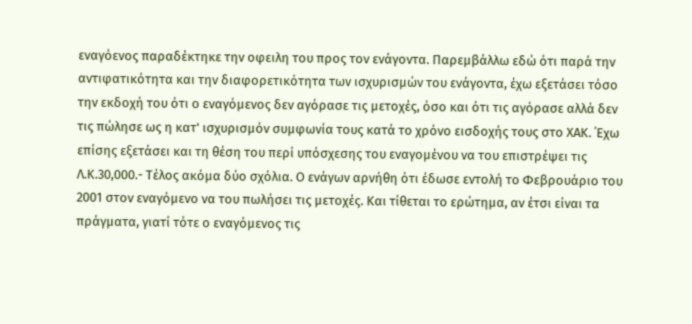εναγόενος παραδέκτηκε την οφειλη του προς τον ενάγοντα. Παρεμβάλλω εδώ ότι παρά την αντιφατικότητα και την διαφορετικότητα των ισχυρισμών του ενάγοντα, έχω εξετάσει τόσο την εκδοχή του ότι ο εναγόμενος δεν αγόρασε τις μετοχές, όσο και ότι τις αγόρασε αλλά δεν τις πώλησε ως η κατ' ισχυρισμόν συμφωνία τους κατά το χρόνο εισδοχής τους στο ΧΑΚ. ΄Εχω επίσης εξετάσει και τη θέση του περί υπόσχεσης του εναγομένου να του επιστρέψει τις Λ.Κ.30,000.- Τέλος ακόμα δύο σχόλια. Ο ενάγων αρνήθη ότι έδωσε εντολή το Φεβρουάριο του 2001 στον εναγόμενο να του πωλήσει τις μετοχές. Και τίθεται το ερώτημα, αν έτσι είναι τα πράγματα, γιατί τότε ο εναγόμενος τις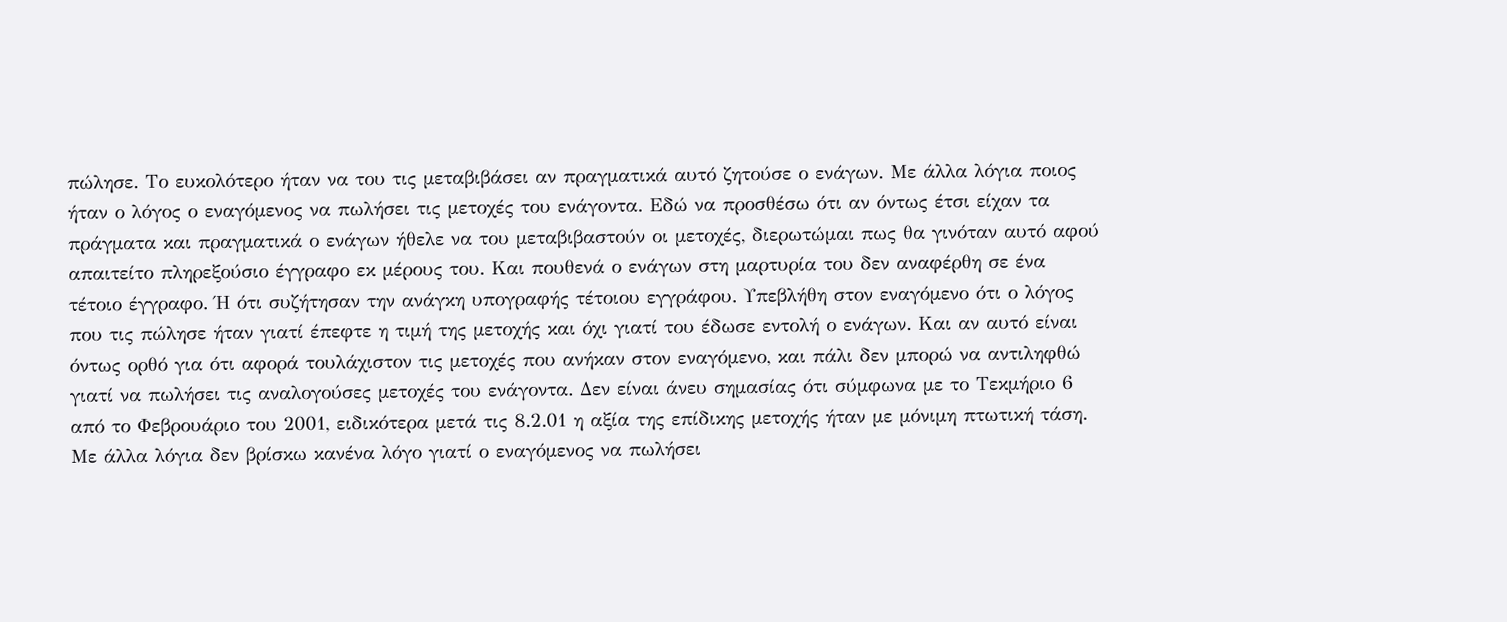πώλησε. Το ευκολότερο ήταν να του τις μεταβιβάσει αν πραγματικά αυτό ζητούσε ο ενάγων. Με άλλα λόγια ποιος ήταν ο λόγος ο εναγόμενος να πωλήσει τις μετοχές του ενάγοντα. Εδώ να προσθέσω ότι αν όντως έτσι είχαν τα πράγματα και πραγματικά ο ενάγων ήθελε να του μεταβιβαστούν οι μετοχές, διερωτώμαι πως θα γινόταν αυτό αφού απαιτείτο πληρεξούσιο έγγραφο εκ μέρους του. Και πουθενά ο ενάγων στη μαρτυρία του δεν αναφέρθη σε ένα τέτοιο έγγραφο. Ή ότι συζήτησαν την ανάγκη υπογραφής τέτοιου εγγράφου. Υπεβλήθη στον εναγόμενο ότι ο λόγος που τις πώλησε ήταν γιατί έπεφτε η τιμή της μετοχής και όχι γιατί του έδωσε εντολή ο ενάγων. Και αν αυτό είναι όντως ορθό για ότι αφορά τουλάχιστον τις μετοχές που ανήκαν στον εναγόμενο, και πάλι δεν μπορώ να αντιληφθώ γιατί να πωλήσει τις αναλογούσες μετοχές του ενάγοντα. Δεν είναι άνευ σημασίας ότι σύμφωνα με το Τεκμήριο 6 από το Φεβρουάριο του 2001, ειδικότερα μετά τις 8.2.01 η αξία της επίδικης μετοχής ήταν με μόνιμη πτωτική τάση. Με άλλα λόγια δεν βρίσκω κανένα λόγο γιατί ο εναγόμενος να πωλήσει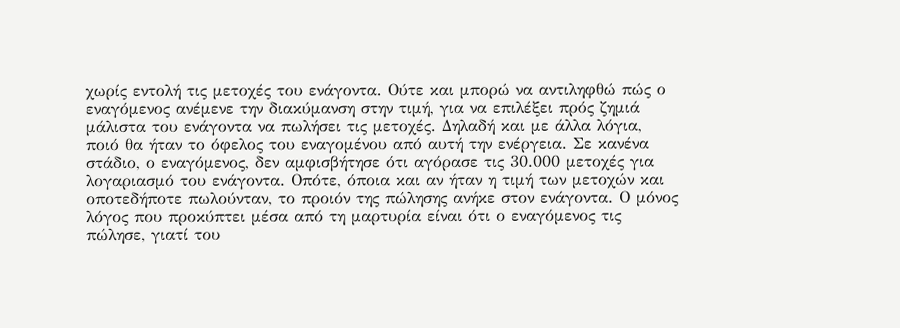χωρίς εντολή τις μετοχές του ενάγοντα. Ούτε και μπορώ να αντιληφθώ πώς ο εναγόμενος ανέμενε την διακύμανση στην τιμή, για να επιλέξει πρός ζημιά μάλιστα του ενάγοντα να πωλήσει τις μετοχές. Δηλαδή και με άλλα λόγια, ποιό θα ήταν το όφελος του εναγομένου από αυτή την ενέργεια. Σε κανένα στάδιο, ο εναγόμενος, δεν αμφισβήτησε ότι αγόρασε τις 30.000 μετοχές για λογαριασμό του ενάγοντα. Οπότε, όποια και αν ήταν η τιμή των μετοχών και οποτεδήποτε πωλούνταν, το προιόν της πώλησης ανήκε στον ενάγοντα. Ο μόνος λόγος που προκύπτει μέσα από τη μαρτυρία είναι ότι ο εναγόμενος τις πώλησε, γιατί του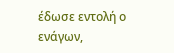έδωσε εντολή ο ενάγων,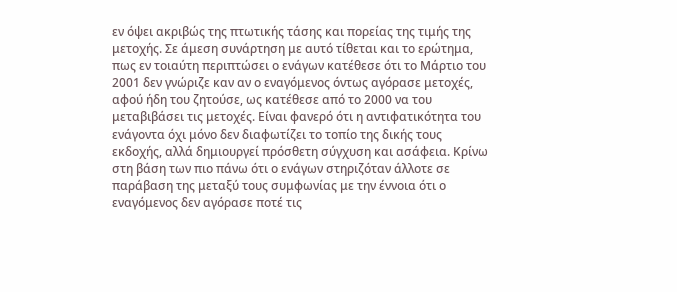εν όψει ακριβώς της πτωτικής τάσης και πορείας της τιμής της μετοχής. Σε άμεση συνάρτηση με αυτό τίθεται και το ερώτημα, πως εν τοιαύτη περιπτώσει ο ενάγων κατέθεσε ότι το Μάρτιο του 2001 δεν γνώριζε καν αν ο εναγόμενος όντως αγόρασε μετοχές, αφού ήδη του ζητούσε, ως κατέθεσε από το 2000 να του μεταβιβάσει τις μετοχές. Είναι φανερό ότι η αντιφατικότητα του ενάγοντα όχι μόνο δεν διαφωτίζει το τοπίο της δικής τους εκδοχής, αλλά δημιουργεί πρόσθετη σύγχυση και ασάφεια. Κρίνω στη βάση των πιο πάνω ότι ο ενάγων στηριζόταν άλλοτε σε παράβαση της μεταξύ τους συμφωνίας με την έννοια ότι ο εναγόμενος δεν αγόρασε ποτέ τις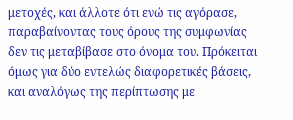μετοχές, και άλλοτε ότι ενώ τις αγόρασε, παραβαίνοντας τους όρους της συμφωνίας δεν τις μεταβίβασε στο όνομα του. Πρόκειται όμως για δύο εντελώς διαφορετικές βάσεις, και αναλόγως της περίπτωσης με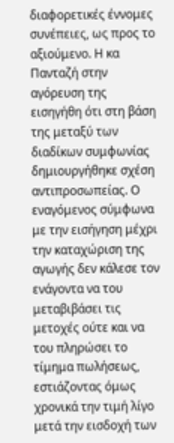διαφορετικές έννομες συνέπειες, ως προς το αξιούμενο. Η κα Πανταζή στην αγόρευση της εισηγήθη ότι στη βάση της μεταξύ των διαδίκων συμφωνίας δημιουργήθηκε σχέση αντιπροσωπείας. Ο εναγόμενος σύμφωνα με την εισήγηση μέχρι την καταχώριση της αγωγής δεν κάλεσε τον ενάγοντα να του μεταβιβάσει τις μετοχές ούτε και να του πληρώσει το τίμημα πωλήσεως, εστιάζοντας όμως χρονικά την τιμή λίγο μετά την εισδοχή των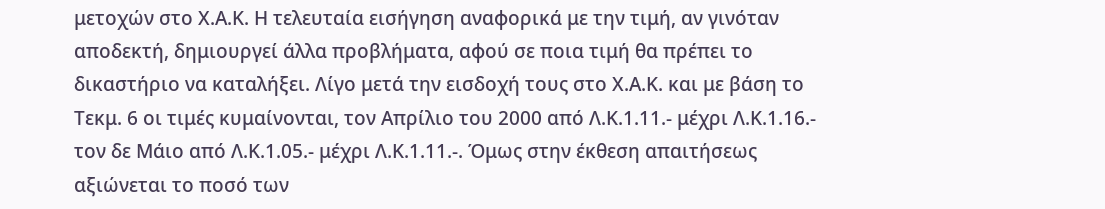μετοχών στο Χ.Α.Κ. Η τελευταία εισήγηση αναφορικά με την τιμή, αν γινόταν αποδεκτή, δημιουργεί άλλα προβλήματα, αφού σε ποια τιμή θα πρέπει το δικαστήριο να καταλήξει. Λίγο μετά την εισδοχή τους στο Χ.Α.Κ. και με βάση το Τεκμ. 6 οι τιμές κυμαίνονται, τον Απρίλιο του 2000 από Λ.Κ.1.11.- μέχρι Λ.Κ.1.16.- τον δε Μάιο από Λ.Κ.1.05.- μέχρι Λ.Κ.1.11.-. Όμως στην έκθεση απαιτήσεως αξιώνεται το ποσό των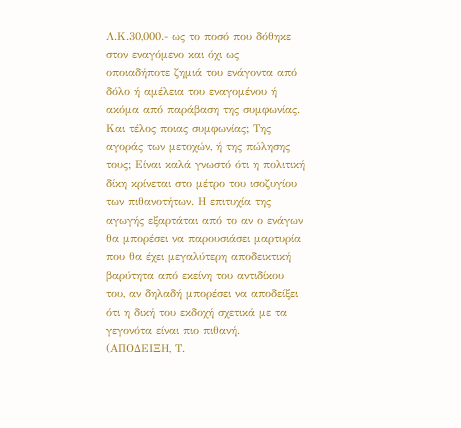Λ.Κ.30,000.- ως το ποσό που δόθηκε στον εναγόμενο και όχι ως οποιαδήποτε ζημιά του ενάγοντα από δόλο ή αμέλεια του εναγομένου ή ακόμα από παράβαση της συμφωνίας. Και τέλος ποιας συμφωνίας; Της αγοράς των μετοχών, ή της πώλησης τους; Είναι καλά γνωστό ότι η πολιτική δίκη κρίνεται στο μέτρο του ισοζυγίου των πιθανοτήτων. Η επιτυχία της αγωγής εξαρτάται από το αν ο ενάγων θα μπορέσει να παρουσιάσει μαρτυρία που θα έχει μεγαλύτερη αποδεικτική βαρύτητα από εκείνη του αντιδίκου του, αν δηλαδή μπορέσει να αποδείξει ότι η δική του εκδοχή σχετικά με τα γεγονότα είναι πιο πιθανή. (ΑΠΟΔΕΙΞΗ, Τ.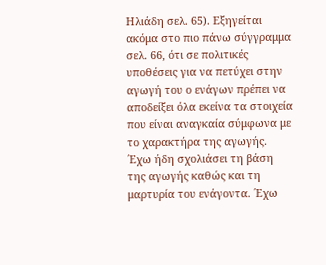Ηλιάδη σελ. 65). Εξηγείται ακόμα στο πιο πάνω σύγγραμμα σελ. 66, ότι σε πολιτικές υποθέσεις για να πετύχει στην αγωγή του ο ενάγων πρέπει να αποδείξει όλα εκείνα τα στοιχεία που είναι αναγκαία σύμφωνα με το χαρακτήρα της αγωγής. ΄Εχω ήδη σχολιάσει τη βάση της αγωγής καθώς και τη μαρτυρία του ενάγοντα. ΄Εχω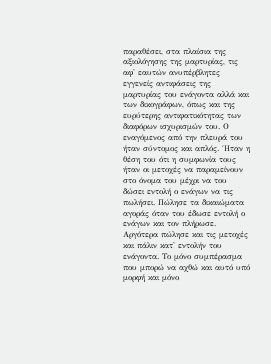παραθέσει, στα πλαίσια της αξιολόγησης της μαρτυρίας, τις αφ' εαυτών ανυπέρβλητες εγγενείς αντιφάσεις της μαρτυρίας του ενάγοντα αλλά και των δικογράφων, όπως και της ευρύτερης αντιφατικότητας των διαφόρων ισχυρισμών του. Ο εναγόμενος από την πλευρά του ήταν σύντομος και απλός. ΄Ηταν η θέση του ότι η συμφωνία τους ήταν οι μετοχές να παραμείνουν στο όνομα του μέχρι να του δώσει εντολή ο ενάγων να τις πωλήσει. Πώλησε τα δικαιώματα αγοράς όταν του έδωσε εντολή ο ενάγων και τον πλήρωσε. Αργότερα πώλησε και τις μετοχές και πάλιν κατ' εντολήν του ενάγοντα. Το μόνο συμπέρασμα που μπορώ να αχθώ και αυτό υπό μορφή και μόνο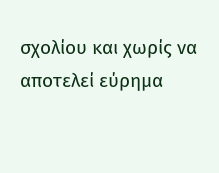σχολίου και χωρίς να αποτελεί εύρημα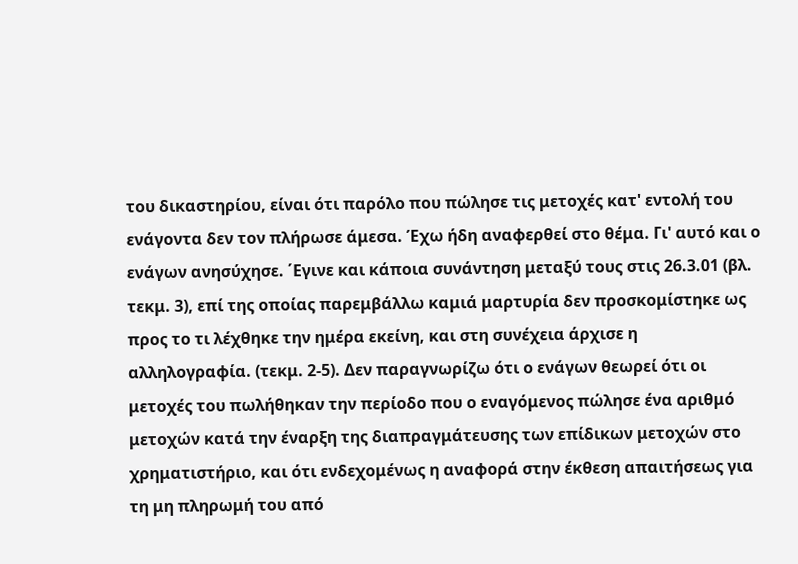του δικαστηρίου, είναι ότι παρόλο που πώλησε τις μετοχές κατ' εντολή του ενάγοντα δεν τον πλήρωσε άμεσα. Έχω ήδη αναφερθεί στο θέμα. Γι' αυτό και ο ενάγων ανησύχησε. ΄Εγινε και κάποια συνάντηση μεταξύ τους στις 26.3.01 (βλ. τεκμ. 3), επί της οποίας παρεμβάλλω καμιά μαρτυρία δεν προσκομίστηκε ως προς το τι λέχθηκε την ημέρα εκείνη, και στη συνέχεια άρχισε η αλληλογραφία. (τεκμ. 2-5). Δεν παραγνωρίζω ότι ο ενάγων θεωρεί ότι οι μετοχές του πωλήθηκαν την περίοδο που ο εναγόμενος πώλησε ένα αριθμό μετοχών κατά την έναρξη της διαπραγμάτευσης των επίδικων μετοχών στο χρηματιστήριο, και ότι ενδεχομένως η αναφορά στην έκθεση απαιτήσεως για τη μη πληρωμή του από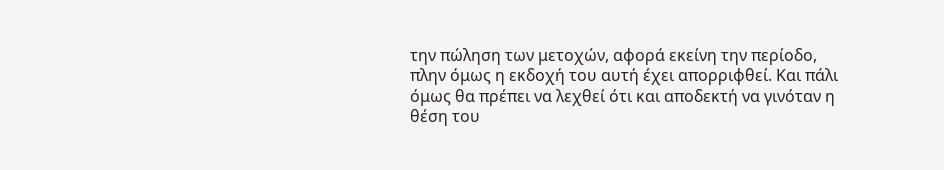την πώληση των μετοχών, αφορά εκείνη την περίοδο, πλην όμως η εκδοχή του αυτή έχει απορριφθεί. Και πάλι όμως θα πρέπει να λεχθεί ότι και αποδεκτή να γινόταν η θέση του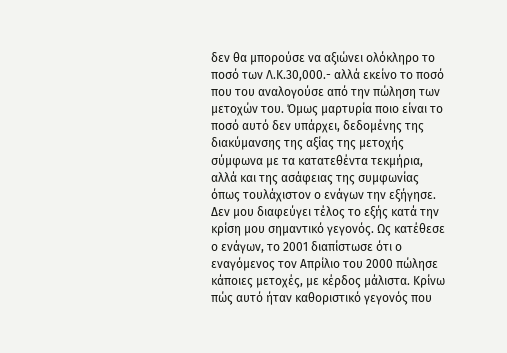δεν θα μπορούσε να αξιώνει ολόκληρο το ποσό των Λ.Κ.30,000.- αλλά εκείνο το ποσό που του αναλογούσε από την πώληση των μετοχών του. Όμως μαρτυρία ποιο είναι το ποσό αυτό δεν υπάρχει, δεδομένης της διακύμανσης της αξίας της μετοχής σύμφωνα με τα κατατεθέντα τεκμήρια, αλλά και της ασάφειας της συμφωνίας όπως τουλάχιστον ο ενάγων την εξήγησε. Δεν μου διαφεύγει τέλος το εξής κατά την κρίση μου σημαντικό γεγονός. Ως κατέθεσε ο ενάγων, το 2001 διαπίστωσε ότι ο εναγόμενος τον Απρίλιο του 2000 πώλησε κάποιες μετοχές, με κέρδος μάλιστα. Κρίνω πώς αυτό ήταν καθοριστικό γεγονός που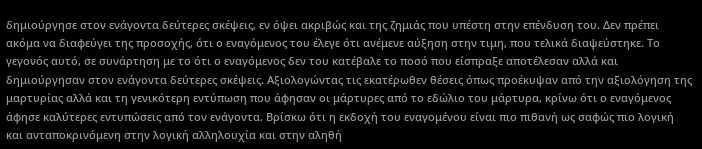δημιούργησε στον ενάγοντα δεύτερες σκέψεις, εν όψει ακριβώς και της ζημιάς που υπέστη στην επένδυση του. Δεν πρέπει ακόμα να διαφεύγει της προσοχής, ότι ο εναγόμενος του έλεγε ότι ανέμενε αύξηση στην τιμη, που τελικά διαψεύστηκε. Το γεγονός αυτό, σε συνάρτηση με το ότι ο εναγόμενος δεν του κατέβαλε το ποσό που είσπραξε αποτέλεσαν αλλά και δημιούργησαν στον ενάγοντα δεύτερες σκέψεις. Αξιολογώντας τις εκατέρωθεν θέσεις όπως προέκυψαν από την αξιολόγηση της μαρτυρίας αλλά και τη γενικότερη εντύπωση που άφησαν οι μάρτυρες από το εδώλιο του μάρτυρα, κρίνω ότι ο εναγόμενος άφησε καλύτερες εντυπώσεις από τον ενάγοντα. Βρίσκω ότι η εκδοχή του εναγομένου είναι πιο πιθανή ως σαφώς πιο λογική και ανταποκρινόμενη στην λογική αλληλουχία και στην αληθή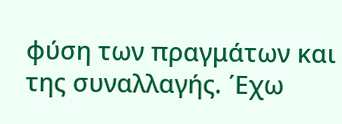φύση των πραγμάτων και της συναλλαγής. ΄Εχω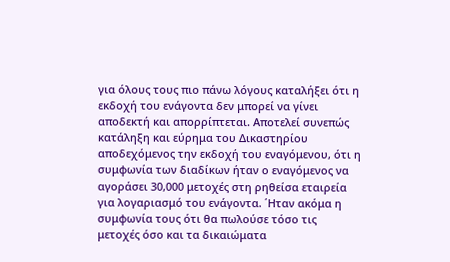για όλους τους πιο πάνω λόγους καταλήξει ότι η εκδοχή του ενάγοντα δεν μπορεί να γίνει αποδεκτή και απορρίπτεται. Αποτελεί συνεπώς κατάληξη και εύρημα του Δικαστηρίου αποδεχόμενος την εκδοχή του εναγόμενου, ότι η συμφωνία των διαδίκων ήταν ο εναγόμενος να αγοράσει 30,000 μετοχές στη ρηθείσα εταιρεία για λογαριασμό του ενάγοντα. ΄Ηταν ακόμα η συμφωνία τους ότι θα πωλούσε τόσο τις μετοχές όσο και τα δικαιώματα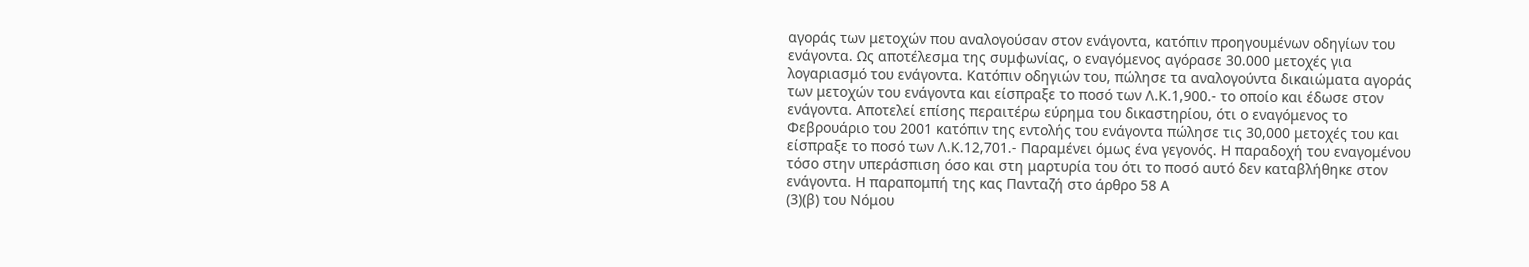αγοράς των μετοχών που αναλογούσαν στον ενάγοντα, κατόπιν προηγουμένων οδηγίων του ενάγοντα. Ως αποτέλεσμα της συμφωνίας, ο εναγόμενος αγόρασε 30.000 μετοχές για λογαριασμό του ενάγοντα. Κατόπιν οδηγιών του, πώλησε τα αναλογούντα δικαιώματα αγοράς των μετοχών του ενάγοντα και είσπραξε το ποσό των Λ.Κ.1,900.- το οποίο και έδωσε στον ενάγοντα. Αποτελεί επίσης περαιτέρω εύρημα του δικαστηρίου, ότι ο εναγόμενος το Φεβρουάριο του 2001 κατόπιν της εντολής του ενάγοντα πώλησε τις 30,000 μετοχές του και είσπραξε το ποσό των Λ.Κ.12,701.- Παραμένει όμως ένα γεγονός. Η παραδοχή του εναγομένου τόσο στην υπεράσπιση όσο και στη μαρτυρία του ότι το ποσό αυτό δεν καταβλήθηκε στον ενάγοντα. Η παραπομπή της κας Πανταζή στο άρθρο 58 Α
(3)(β) του Νόμου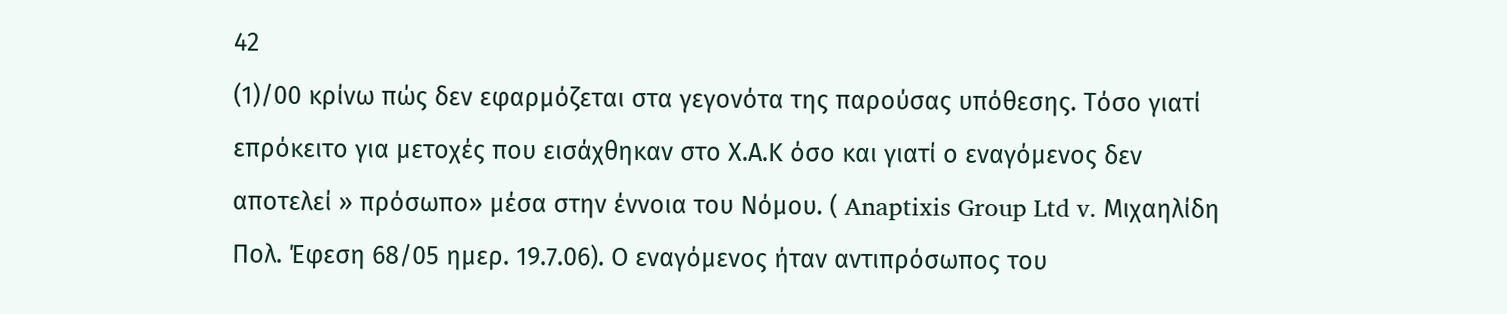42
(1)/00 κρίνω πώς δεν εφαρμόζεται στα γεγονότα της παρούσας υπόθεσης. Τόσο γιατί επρόκειτο για μετοχές που εισάχθηκαν στο Χ.Α.Κ όσο και γιατί ο εναγόμενος δεν αποτελεί » πρόσωπο» μέσα στην έννοια του Νόμου. ( Anaptixis Group Ltd v. Μιχαηλίδη Πολ. Έφεση 68/05 ημερ. 19.7.06). Ο εναγόμενος ήταν αντιπρόσωπος του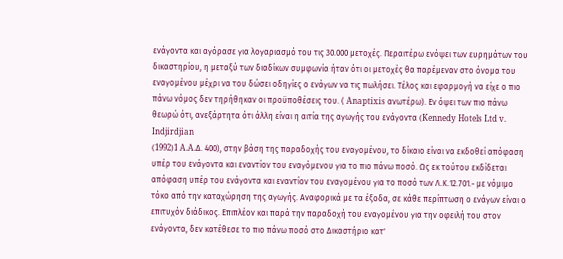ενάγοντα και αγόρασε για λογαριασμό του τις 30.000 μετοχές. Περαιτέρω ενόψει των ευρημάτων του δικαστηρίου, η μεταξύ των διαδίκων συμφωνία ήταν ότι οι μετοχές θα παρέμεναν στο όνομα του εναγομένου μέχρι να του δώσει οδηγίες ο ενάγων να τις πωλήσει. Τέλος και εφαρμογή να είχε ο πιο πάνω νόμος δεν τηρήθηκαν οι προϋποθέσεις του. ( Anaptixis ανωτέρω). Εν όψει των πιο πάνω θεωρώ ότι, ανεξάρτητα ότι άλλη είναι η αιτία της αγωγής του ενάγοντα (Kennedy Hotels Ltd v. Indjirdjian
(1992)1 A.A.Δ. 400), στην βάση της παραδοχής του εναγομένου, το δίκαιο είναι να εκδοθεί απόφαση υπέρ του ενάγοντα και εναντίον του εναγόμενου για το πιο πάνω ποσό. Ως εκ τούτου εκδίδεται απόφαση υπέρ του ενάγοντα και εναντίον του εναγομένου για το ποσό των Λ.Κ.12.701.- με νόμιμο τόκο από την καταχώρηση της αγωγής. Αναφορικά με τα έξοδα, σε κάθε περίπτωση ο ενάγων είναι ο επιτυχόν διάδικος. Επιπλέον και παρά την παραδοχή του εναγομένου για την οφειλή του στον ενάγοντα, δεν κατέθεσε το πιο πάνω ποσό στο Δικαστήριο κατ'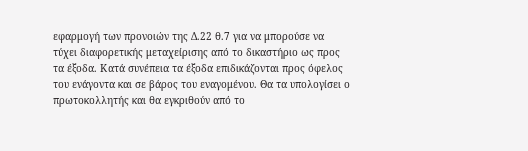εφαρμογή των προνοιών της Δ.22 θ.7 για να μπορούσε να τύχει διαφορετικής μεταχείρισης από το δικαστήριο ως προς τα έξοδα. Κατά συνέπεια τα έξοδα επιδικάζονται προς όφελος του ενάγοντα και σε βάρος του εναγομένου. Θα τα υπολογίσει ο πρωτοκολλητής και θα εγκριθούν από το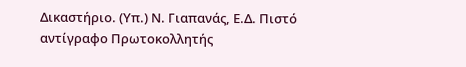Δικαστήριο. (Υπ.) Ν. Γιαπανάς, Ε.Δ. Πιστό αντίγραφο Πρωτοκολλητής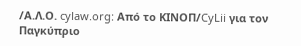/Α.Λ.Ο. cylaw.org: Από το ΚΙΝOΠ/CyLii για τον Παγκύπριο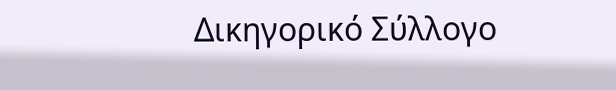Δικηγορικό Σύλλογο